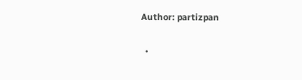Author: partizpan

  •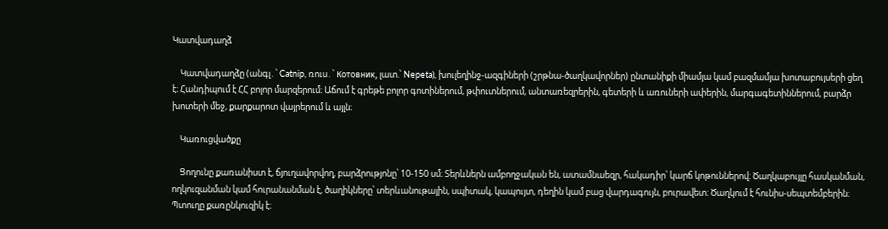Կատվադաղձ

    Կատվադաղձը (անգլ․՝ Catnip, ռուս․՝ Котовник, լատ.՝ Nepeta), խուլեղինջ-ազգիների (շրթնա-ծաղկավորներ) ընտանիքի միամյա կամ բազմամյա խոտաբույսերի ցեղ է։ Հանդիպում է ՀՀ բոլոր մարզերում։ Աճում է գրեթե բոլոր գոտիներում, թփուտներում, անտառեզրերին, գետերի և առուների ափերին, մարգագետիններում, բարձր խոտերի մեջ, քարքարոտ վայրերում և այլն։

    Կառուցվածքը

    Ցողունը քառանիստ է, ճյուղավորվող, բարձրությոնը՝ 10-150 սմ։ Տերևներն ամբողջական են, ատամնաեզր, հակադիր՝ կարճ կոթուններով։ Ծաղկաբույլը հասկանման, ողկուզանման կամ հուրանանման է, ծաղիկները՝ տերևանութային, սպիտակ, կապույտ, դեղին կամ բաց վարդագույն, բուրավետ։ Ծաղկում է հունիս-սեպտեմբերին։ Պտուղը քառընկուզիկ է։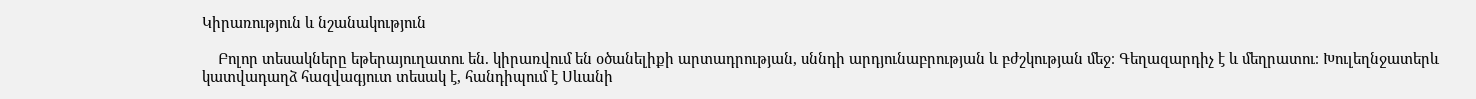Կիրառություն և նշանակություն

    Բոլոր տեսակները եթերայուղատու են. կիրառվում են օծանելիքի արտադրության, սննդի արդյունաբրության և բժշկության մեջ։ Գեղազարդիչ է և մեղրատու։ Խուլեղնջատերև կատվադաղձ հազվագյուտ տեսակ է, հանդիպում է Սևանի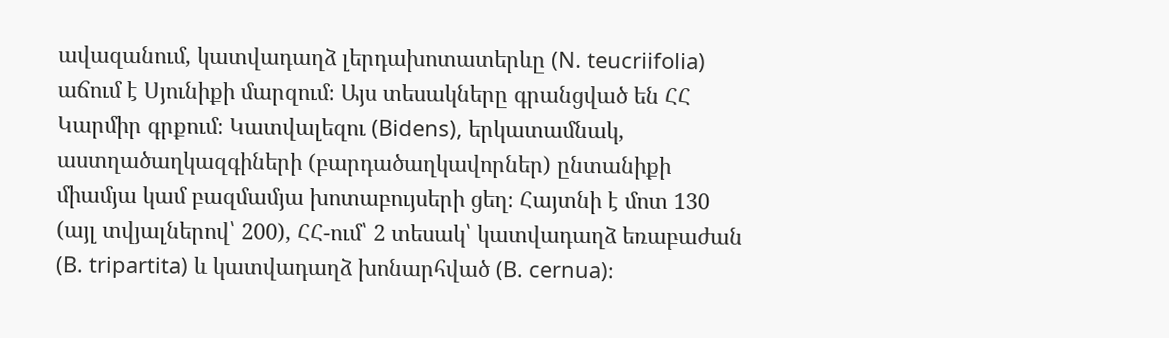ավազանում, կատվադաղձ լերդախոտատերևը (N. teucriifolia) աճում է Սյունիքի մարզում։ Այս տեսակները գրանցված են ՀՀ Կարմիր գրքում։ Կատվալեզու (Bidens), երկատամնակ, աստղածաղկազգիների (բարդածաղկավորներ) ընտանիքի միամյա կամ բազմամյա խոտաբույսերի ցեղ։ Հայտնի է մոտ 130 (այլ տվյալներով՝ 200), ՀՀ-ում՝ 2 տեսակ՝ կատվադաղձ եռաբաժան (B. tripartita) և կատվադաղձ խոնարհված (B. cernua)։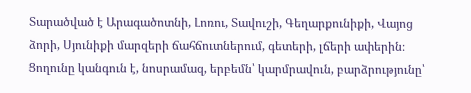Տարածված է Արագածոտնի, Լոռու, Տավուշի, Գեղարքունիքի, Վայոց ձորի, Սյունիքի մարզերի ճահճուտներում, գետերի, լճերի ափերին։ Ցողունը կանգուն է, նոսրամազ, երբեմն՝ կարմրավուն, բարձրությունը՝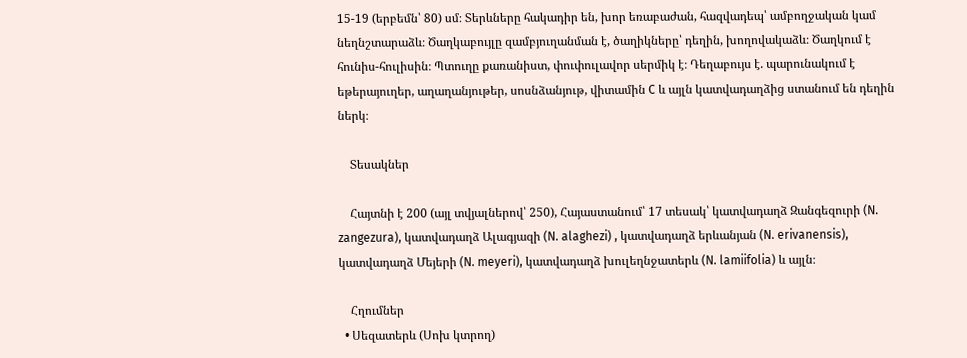15-19 (երբեմն՝ 80) սմ։ Տերևները հակադիր են, խոր եռաբաժան, հազվադեպ՝ ամբողջական կամ նեղնշտարաձև։ Ծաղկաբույլը զամբյուղանման է, ծաղիկները՝ դեղին, խողովակաձև։ Ծաղկում է հունիս-հուլիսին։ Պտուղը քառանիստ, փուփուլավոր սերմիկ է։ Դեղաբույս է. պարունակում է եթերայուղեր, աղաղանյութեր, սոսնձանյութ, վիտամին C և այլն կատվադաղձից ստանում են դեղին ներկ։

    Տեսակներ

    Հայտնի է 200 (այլ տվյալներով՝ 250), Հայաստանում՝ 17 տեսակ՝ կատվադաղձ Զանգեզուրի (N. zangezura), կատվադաղձ Ալագյազի (N. alaghezi) , կատվադաղձ երևանյան (N. erivanensis), կատվադաղձ Մեյերի (N. meyeri), կատվադաղձ խուլեղնջատերև (N. lamiifolia) և այլն։

    Հղումներ
  • Սեզատերև (Սոխ կտրող)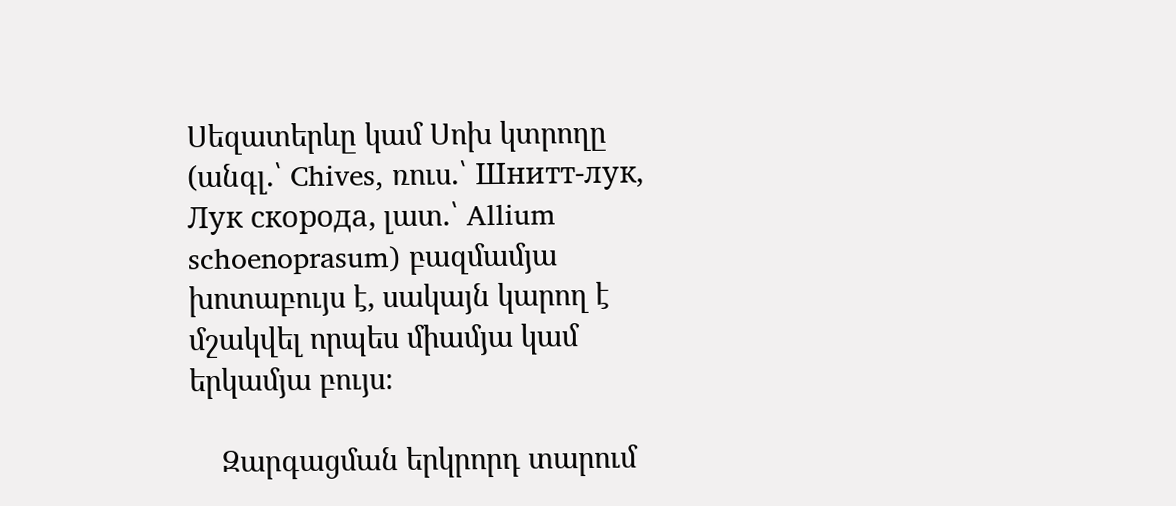Սեզատերևը կամ Սոխ կտրողը (անգլ․՝ Chives, ռուս․՝ Шнитт-лук, Лук скорода, լատ․՝ Allium schoenoprasum) բազմամյա խոտաբույս է, սակայն կարող է մշակվել որպես միամյա կամ երկամյա բույս։

    Զարգացման երկրորդ տարում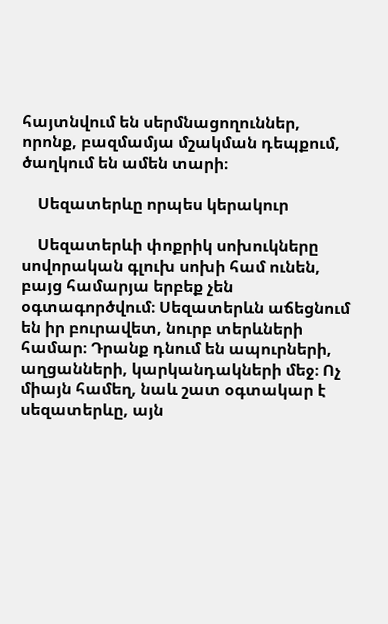հայտնվում են սերմնացողուններ, որոնք, բազմամյա մշակման դեպքում, ծաղկում են ամեն տարի։

    Սեզատերևը որպես կերակուր

    Սեզատերևի փոքրիկ սոխուկները սովորական գլուխ սոխի համ ունեն, բայց համարյա երբեք չեն օգտագործվում։ Սեզատերևն աճեցնում են իր բուրավետ, նուրբ տերևների համար։ Դրանք դնում են ապուրների, աղցանների, կարկանդակների մեջ։ Ոչ միայն համեղ, նաև շատ օգտակար է սեզատերևը, այն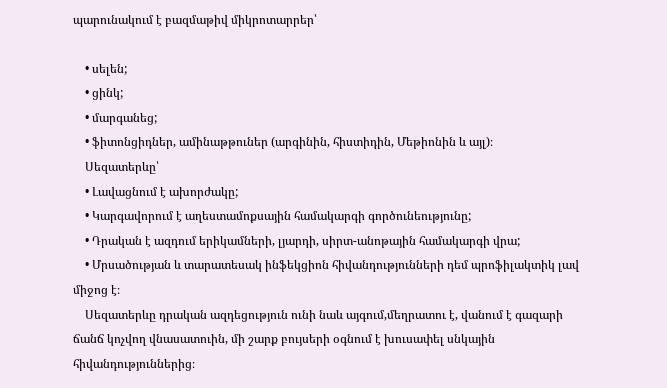պարունակում է բազմաթիվ միկրոտարրեր՝

    • սելեն;
    • ցինկ;
    • մարգանեց;
    • ֆիտոնցիդներ, ամինաթթուներ (արգինին, հիստիդին, Մեթիոնին և այլ)։
    Սեզատերևը՝
    • Լավացնում է ախորժակը;
    • Կարգավորում է աղեստամոքսային համակարգի գործունեությունը;
    • Դրական է ազդում երիկամների, լյարդի, սիրտ-անոթային համակարգի վրա;
    • Մրսածության և տարատեսակ ինֆեկցիոն հիվանդությունների դեմ պրոֆիլակտիկ լավ միջոց է։
    Սեզատերևը դրական ազդեցություն ունի նաև այգում,մեղրատու է, վանում է գազարի ճանճ կոչվող վնասատուին, մի շարք բույսերի օգնում է խուսափել սնկային հիվանդություններից։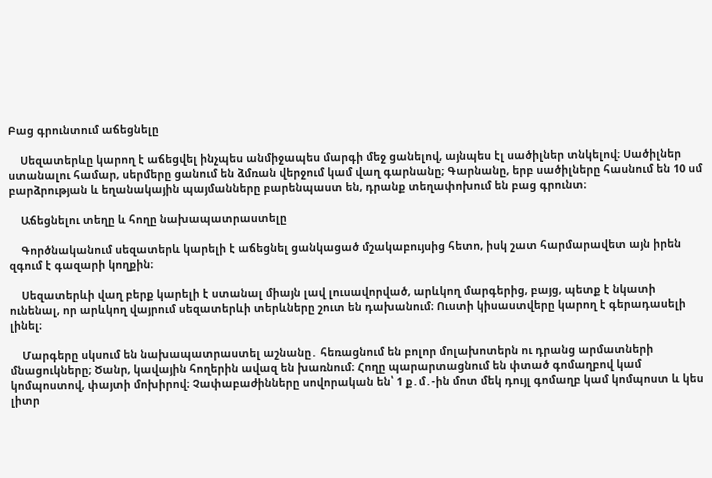Բաց գրունտում աճեցնելը

    Սեզատերևը կարող է աճեցվել ինչպես անմիջապես մարգի մեջ ցանելով, այնպես էլ սածիլներ տնկելով։ Սածիլներ ստանալու համար, սերմերը ցանում են ձմռան վերջում կամ վաղ գարնանը; Գարնանը, երբ սածիլները հասնում են 10 սմ բարձրության և եղանակային պայմանները բարենպաստ են, դրանք տեղափոխում են բաց գրունտ։

    Աճեցնելու տեղը և հողը նախապատրաստելը

    Գործնականում սեզատերև կարելի է աճեցնել ցանկացած մշակաբույսից հետո, իսկ շատ հարմարավետ այն իրեն զգում է գազարի կողքին։

    Սեզատերևի վաղ բերք կարելի է ստանալ միայն լավ լուսավորված, արևկող մարգերից, բայց, պետք է նկատի ունենալ, որ արևկող վայրում սեզատերևի տերևները շուտ են դախանում։ Ուստի կիսաստվերը կարող է գերադասելի լինել։

    Մարգերը սկսում են նախապատրաստել աշնանը․ հեռացնում են բոլոր մոլախոտերն ու դրանց արմատների մնացուկները; Ծանր, կավային հողերին ավազ են խառնում։ Հողը պարարտացնում են փտած գոմաղբով կամ կոմպոստով, փայտի մոխիրով։ Չափաբաժինները սովորական են՝ 1 ք․մ․-ին մոտ մեկ դույլ գոմաղբ կամ կոմպոստ և կես լիտր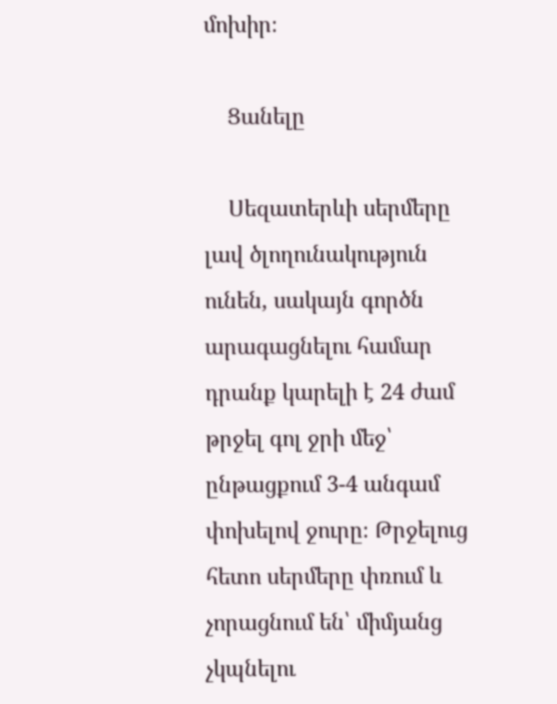մոխիր։

    Ցանելը

    Սեզատերևի սերմերը լավ ծլողունակություն ունեն, սակայն գործն արագացնելու համար դրանք կարելի է 24 ժամ թրջել գոլ ջրի մեջ՝ ընթացքում 3-4 անգամ փոխելով ջուրը։ Թրջելուց հետո սերմերը փռում և չորացնում են՝ միմյանց չկպնելու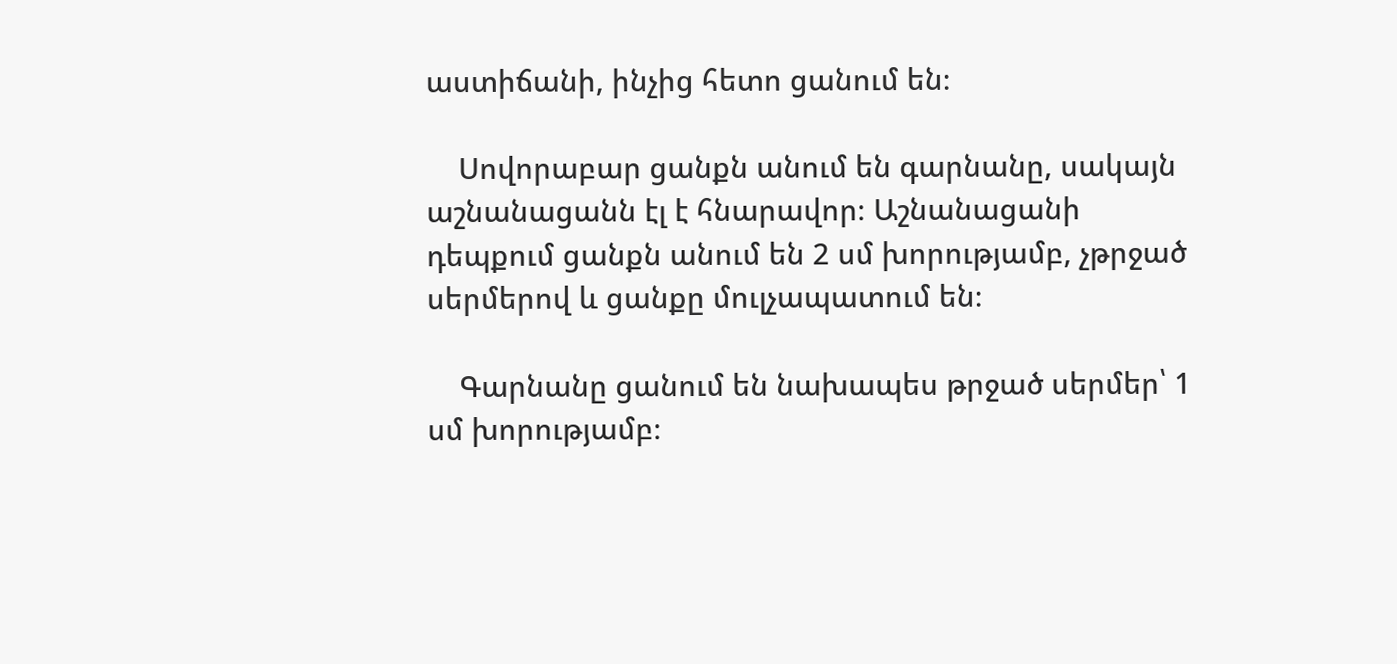աստիճանի, ինչից հետո ցանում են։

    Սովորաբար ցանքն անում են գարնանը, սակայն աշնանացանն էլ է հնարավոր։ Աշնանացանի դեպքում ցանքն անում են 2 սմ խորությամբ, չթրջած սերմերով և ցանքը մուլչապատում են։

    Գարնանը ցանում են նախապես թրջած սերմեր՝ 1 սմ խորությամբ։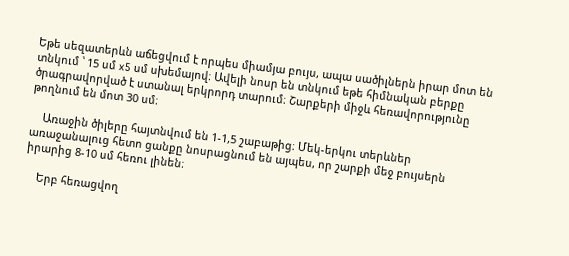Եթե սեզատերևն աճեցվում է որպես միամյա բույս, ապա սածիլներն իրար մոտ են տնկում ՝ 15 սմ x5 սմ սխեմայով։ Ավելի նոսր են տնկում եթե հիմնական բերքը ծրագրավորված է ստանալ երկրորդ տարում։ Շարքերի միջև հեռավորությունը թողնում են մոտ 30 սմ։

    Առաջին ծիլերը հայտնվում են 1-1,5 շաբաթից։ Մեկ-երկու տերևներ առաջանալուց հետո ցանքը նոսրացնում են այպես, որ շարքի մեջ բույսերն իրարից 8-10 սմ հեռու լինեն։

    Երբ հեռացվող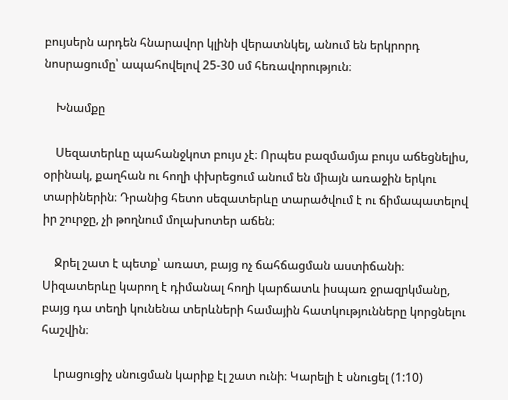բույսերն արդեն հնարավոր կլինի վերատնկել, անում են երկրորդ նոսրացումը՝ ապահովելով 25-30 սմ հեռավորություն։

    Խնամքը

    Սեզատերևը պահանջկոտ բույս չէ։ Որպես բազմամյա բույս աճեցնելիս, օրինակ, քաղհան ու հողի փխրեցում անում են միայն առաջին երկու տարիներին։ Դրանից հետո սեզատերևը տարածվում է ու ճիմապատելով իր շուրջը, չի թողնում մոլախոտեր աճեն։

    Ջրել շատ է պետք՝ առատ, բայց ոչ ճահճացման աստիճանի։ Սիզատերևը կարող է դիմանալ հողի կարճատև իսպառ ջրազրկմանը, բայց դա տեղի կունենա տերևների համային հատկությունները կորցնելու հաշվին։

    Լրացուցիչ սնուցման կարիք էլ շատ ունի։ Կարելի է սնուցել (1:10)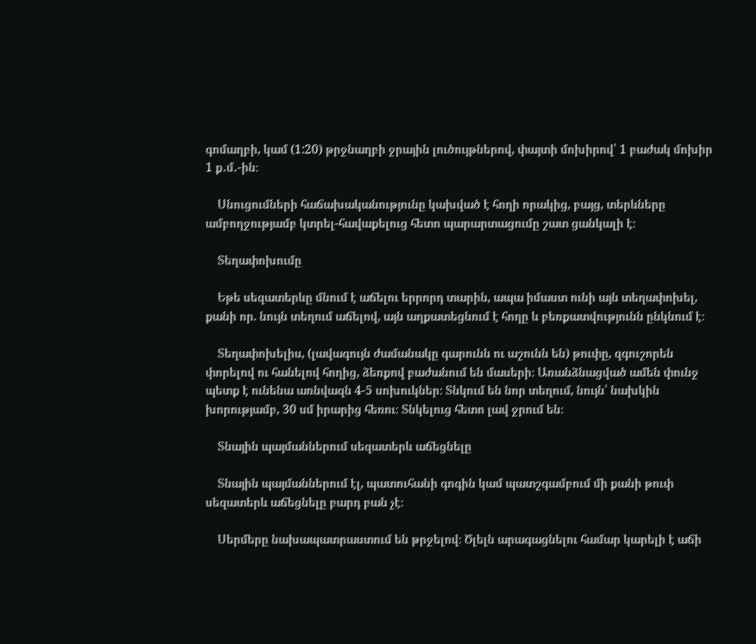գոմաղբի, կամ (1:20) թրջնաղբի ջրային լուծույթներով, փայտի մոխիրով՝ 1 բաժակ մոխիր 1 ք․մ․-ին։

    Սնուցումների հաճախականությունը կախված է հողի որակից, բայց, տերևները ամբողջությամբ կտրել-հավաքելուց հետո պարարտացումը շատ ցանկալի է։

    Տեղափոխումը

    Եթե սեզատերևը մնում է աճելու երրորդ տարին, ապա իմաստ ունի այն տեղափոխել, քանի որ. նույն տեղում աճելով, այն աղքատեցնում է հողը և բեռքատվությունն ընկնում է։

    Տեղափոխելիս, (լավագույն ժամանակը գարունն ու աշունն են) թուփը, զգուշորեն փորելով ու հանելով հողից, ձեռքով բաժանում են մասերի։ Առանձնացված ամեն փունջ պետք է ունենա առնվազն 4-5 սոխուկներ։ Տնկում են նոր տեղում, նույն՝ նախկին խորությամբ, 30 սմ իրարից հեռու։ Տնկելուց հետո լավ ջրում են։

    Տնային պայմաններում սեզատերև աճեցնելը

    Տնային պայմաններում էլ, պատուհանի գոգին կամ պատշգամբում մի քանի թուփ սեզատերև աճեցնելը բարդ բան չէ։

    Սերմերը նախապատրաստում են թրջելով։ Ծլելն արագացնելու համար կարելի է աճի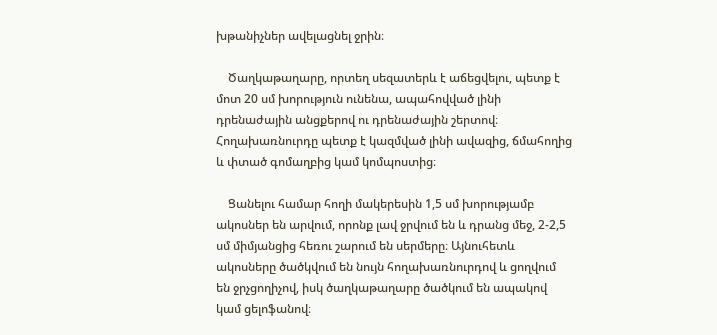խթանիչներ ավելացնել ջրին։

    Ծաղկաթաղարը, որտեղ սեզատերև է աճեցվելու, պետք է մոտ 20 սմ խորություն ունենա, ապահովված լինի դրենաժային անցքերով ու դրենաժային շերտով։ Հողախառնուրդը պետք է կազմված լինի ավազից, ճմահողից և փտած գոմաղբից կամ կոմպոստից։

    Ցանելու համար հողի մակերեսին 1,5 սմ խորությամբ ակոսներ են արվում, որոնք լավ ջրվում են և դրանց մեջ, 2-2,5 սմ միմյանցից հեռու շարում են սերմերը։ Այնուհետև ակոսները ծածկվում են նույն հողախառնուրդով և ցողվում են ջրչցողիչով, իսկ ծաղկաթաղարը ծածկում են ապակով կամ ցելոֆանով։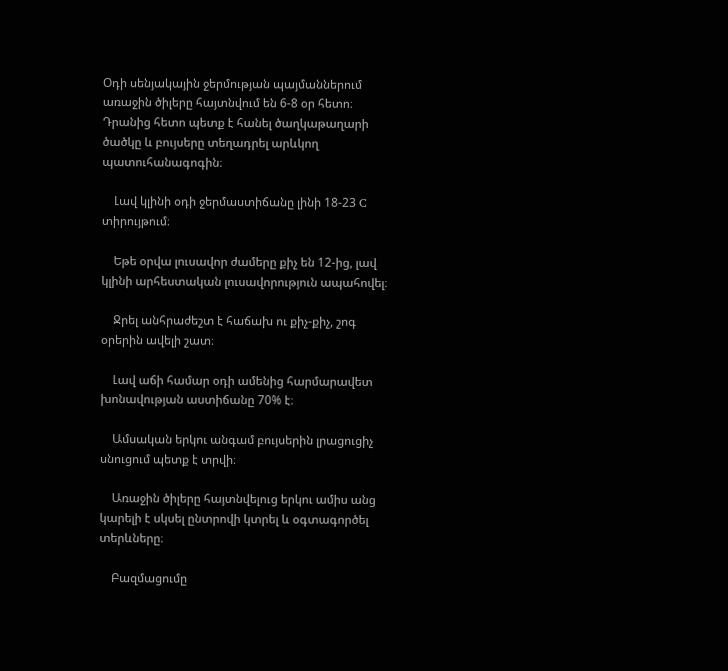Օդի սենյակային ջերմության պայմաններում առաջին ծիլերը հայտնվում են 6-8 օր հետո։ Դրանից հետո պետք է հանել ծաղկաթաղարի ծածկը և բույսերը տեղադրել արևկող պատուհանագոգին։

    Լավ կլինի օդի ջերմաստիճանը լինի 18-23 C տիրույթում։

    Եթե օրվա լուսավոր ժամերը քիչ են 12-ից, լավ կլինի արհեստական լուսավորություն ապահովել։

    Ջրել անհրաժեշտ է հաճախ ու քիչ-քիչ, շոգ օրերին ավելի շատ։

    Լավ աճի համար օդի ամենից հարմարավետ խոնավության աստիճանը 70% է։

    Ամսական երկու անգամ բույսերին լրացուցիչ սնուցում պետք է տրվի։

    Առաջին ծիլերը հայտնվելուց երկու ամիս անց կարելի է սկսել ընտրովի կտրել և օգտագործել տերևները։

    Բազմացումը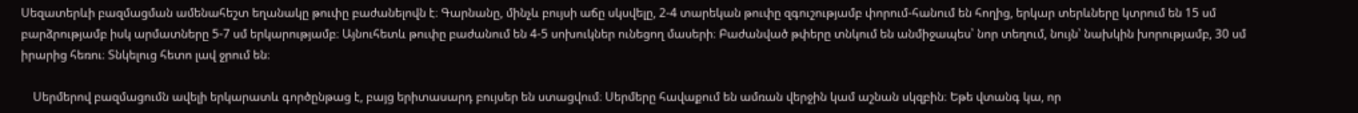Սեզատերևի բազմացման ամենահեշտ եղանակը թուփը բաժանելովն է։ Գարնանը, մինչև բույսի աճը սկսվելը, 2-4 տարեկան թուփը զգուշությամբ փորում-հանում են հողից, երկար տերևները կտրում են 15 սմ բարձրությամբ իսկ արմատները 5-7 սմ երկարությամբ։ Այնուհետև թուփը բաժանում են 4-5 սոխուկներ ունեցող մասերի։ Բաժանված թփերը տնկում են անմիջապես՝ նոր տեղում, նույն՝ նախկին խորությամբ, 30 սմ իրարից հեռու։ Տնկելուց հետո լավ ջրում են։

    Սերմերով բազմացումն ավելի երկարատև գործընթաց է, բայց երիտասարդ բույսեր են ստացվում։ Սերմերը հավաքում են ամռան վերջին կամ աշնան սկզբին։ Եթե վտանգ կա, որ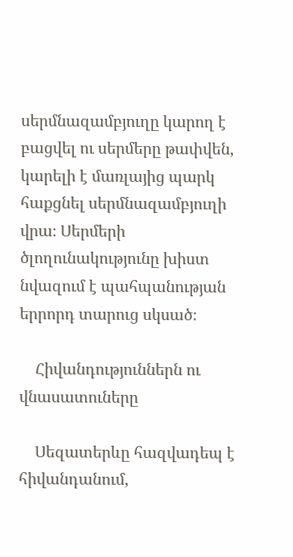սերմնազամբյուղը կարող է բացվել ու սերմերը թափվեն, կարելի է մառլայից պարկ հաքցնել սերմնազամբյուղի վրա։ Սերմերի ծլողունակությունը խիստ նվազում է պահպանության երրորդ տարուց սկսած։

    Հիվանդություններն ու վնասատուները

    Սեզատերևը հազվադեպ է հիվանդանում,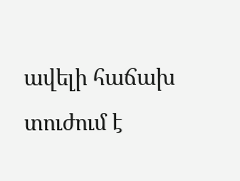ավելի հաճախ տուժում է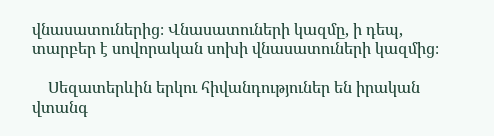վնասատուներից։ Վնասատուների կազմը, ի դեպ, տարբեր է սովորական սոխի վնասատուների կազմից։

    Սեզատերևին երկու հիվանդություներ են իրական վտանգ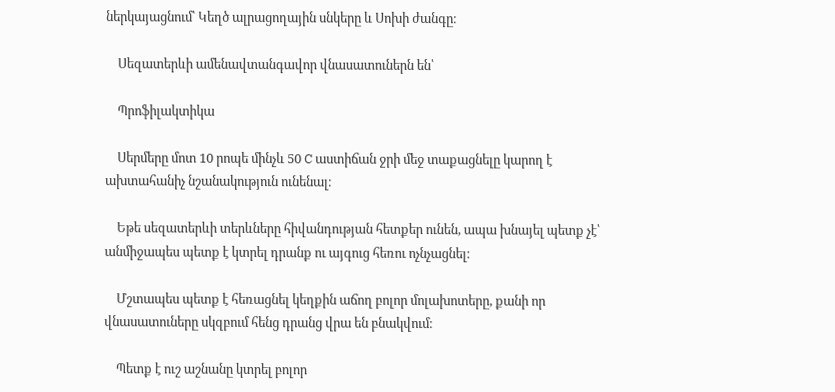ներկայացնում՝ Կեղծ ալրացողային սնկերը և Սոխի ժանգը։

    Սեզատերևի ամենավտանգավոր վնասատուներն են՝

    Պրոֆիլակտիկա

    Սերմերը մոտ 10 րոպե մինչև 50 C աստիճան ջրի մեջ տաքացնելը կարող է ախտահանիչ նշանակություն ունենալ։

    Եթե սեզատերևի տերևները հիվանդության հետքեր ունեն, ապա խնայել պետք չէ՝ անմիջապես պետք է կտրել դրանք ու այգուց հեռու ոչնչացնել։

    Մշտապես պետք է հեռացնել կեղքին աճող բոլոր մոլախոտերը, քանի որ վնասատուները սկզբում հենց դրանց վրա են բնակվում։

    Պետք է ուշ աշնանը կտրել բոլոր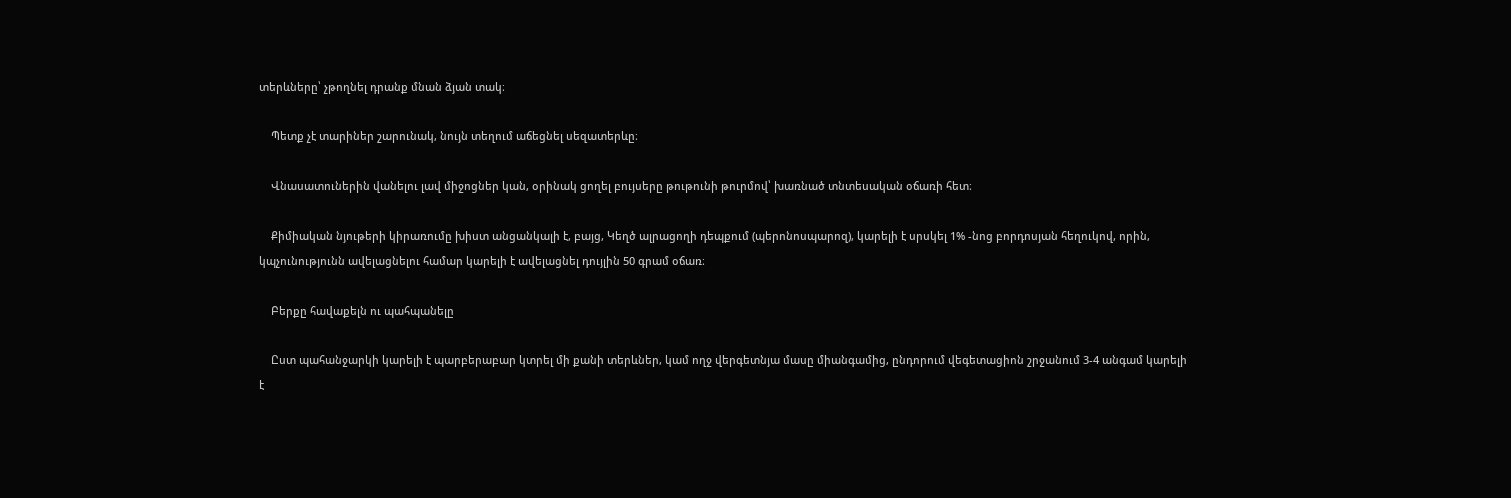տերևները՝ չթողնել դրանք մնան ձյան տակ։

    Պետք չէ տարիներ շարունակ, նույն տեղում աճեցնել սեզատերևը։

    Վնասատուներին վանելու լավ միջոցներ կան, օրինակ ցողել բույսերը թութունի թուրմով՝ խառնած տնտեսական օճառի հետ։

    Քիմիական նյութերի կիրառումը խիստ անցանկալի է, բայց, Կեղծ ալրացողի դեպքում (պերոնոսպարոզ), կարելի է սրսկել 1% -նոց բորդոսյան հեղուկով, որին, կպչունությունն ավելացնելու համար կարելի է ավելացնել դույլին 50 գրամ օճառ։

    Բերքը հավաքելն ու պահպանելը

    Ըստ պահանջարկի կարելի է պարբերաբար կտրել մի քանի տերևներ, կամ ողջ վերգետնյա մասը միանգամից, ընդորում վեգետացիոն շրջանում 3-4 անգամ կարելի է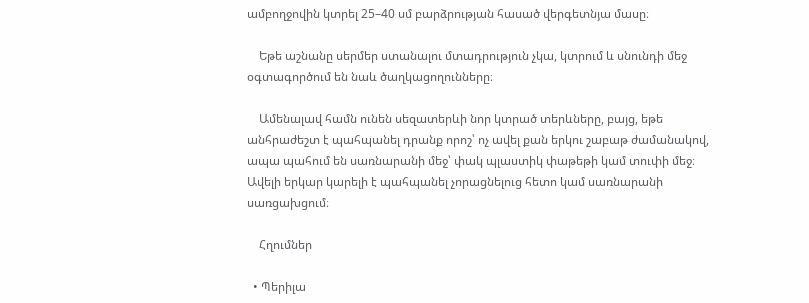ամբողջովին կտրել 25–40 սմ բարձրության հասած վերգետնյա մասը։

    Եթե աշնանը սերմեր ստանալու մտադրություն չկա, կտրում և սնունդի մեջ օգտագործում են նաև ծաղկացողունները։

    Ամենալավ համն ունեն սեզատերևի նոր կտրած տերևները, բայց, եթե անհրաժեշտ է պահպանել դրանք որոշ՝ ոչ ավել քան երկու շաբաթ ժամանակով, ապա պահում են սառնարանի մեջ՝ փակ պլաստիկ փաթեթի կամ տուփի մեջ։ Ավելի երկար կարելի է պահպանել չորացնելուց հետո կամ սառնարանի սառցախցում։

    Հղումներ

  • Պերիլա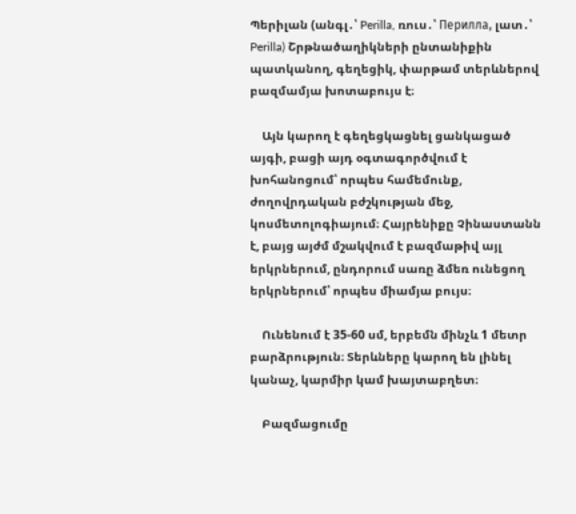Պերիլան (անգլ․՝ Perilla, ռուս․՝ Перилла, լատ․՝ Perilla) Շրթնածաղիկների ընտանիքին պատկանող, գեղեցիկ, փարթամ տերևներով բազմամյա խոտաբույս է։

    Այն կարող է գեղեցկացնել ցանկացած այգի, բացի այդ օգտագործվում է խոհանոցում՝ որպես համեմունք, ժողովրդական բժշկության մեջ, կոսմետոլոգիայում։ Հայրենիքը Չինաստանն է, բայց այժմ մշակվում է բազմաթիվ այլ երկրներում, ընդորում սառը ձմեռ ունեցող երկրներում՝ որպես միամյա բույս։

    Ունենում է 35-60 սմ, երբեմն մինչև 1 մետր բարձրություն։ Տերևները կարող են լինել կանաչ, կարմիր կամ խայտաբղետ։

    Բազմացումը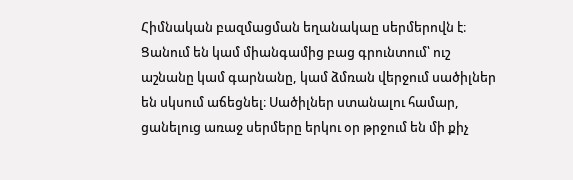Հիմնական բազմացման եղանակաը սերմերովն է։ Ցանում են կամ միանգամից բաց գրունտում՝ ուշ աշնանը կամ գարնանը, կամ ձմռան վերջում սածիլներ են սկսում աճեցնել։ Սածիլներ ստանալու համար, ցանելուց առաջ սերմերը երկու օր թրջում են մի քիչ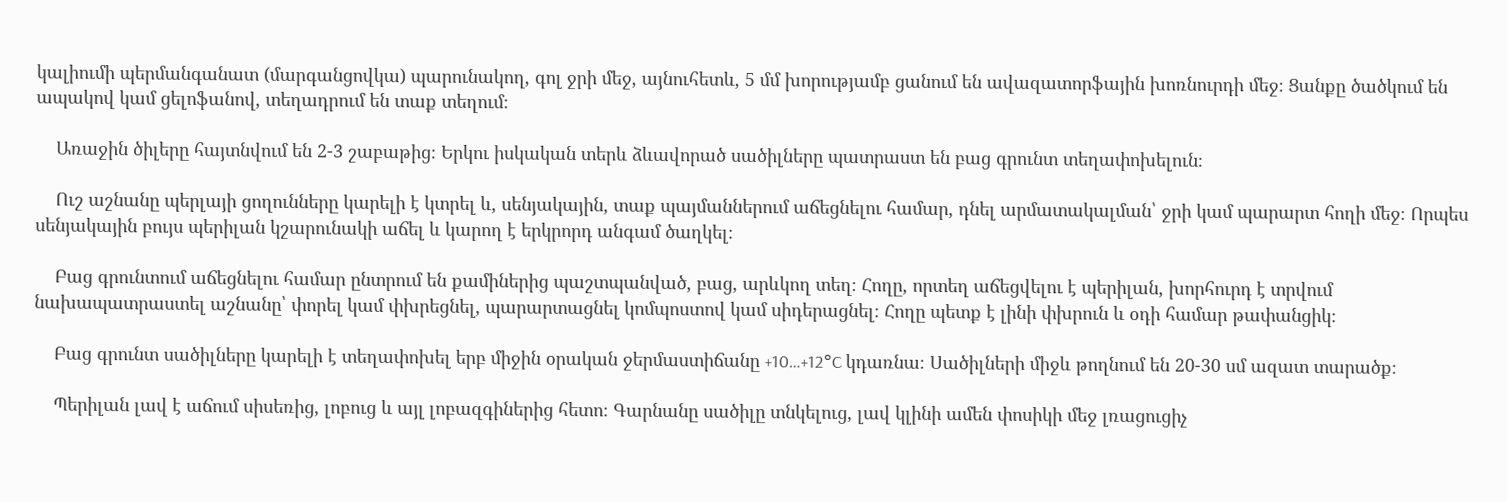կալիումի պերմանգանատ (մարգանցովկա) պարունակող, գոլ ջրի մեջ, այնուհետև, 5 մմ խորությամբ ցանում են ավազատորֆային խոռնուրդի մեջ։ Ցանքը ծածկում են ապակով կամ ցելոֆանով, տեղադրում են տաք տեղում։

    Առաջին ծիլերը հայտնվում են 2-3 շաբաթից։ Երկու իսկական տերև ձևավորած սածիլները պատրաստ են բաց գրունտ տեղափոխելուն։

    Ուշ աշնանը պերլայի ցողունները կարելի է կտրել և, սենյակային, տաք պայմաններում աճեցնելու համար, դնել արմատակալման՝ ջրի կամ պարարտ հողի մեջ։ Որպես սենյակային բույս պերիլան կշարունակի աճել և կարող է երկրորդ անգամ ծաղկել։

    Բաց գրունտում աճեցնելու համար ընտրում են քամիներից պաշտպանված, բաց, արևկող տեղ։ Հողը, որտեղ աճեցվելու է պերիլան, խորհուրդ է տրվում նախապատրաստել աշնանը՝ փորել կամ փխրեցնել, պարարտացնել կոմպոստով կամ սիդերացնել։ Հողը պետք է լինի փխրուն և օդի համար թափանցիկ։

    Բաց գրունտ սածիլները կարելի է տեղափոխել երբ միջին օրական ջերմաստիճանը +10…+12°C կդառնա։ Սածիլների միջև թողնում են 20-30 սմ ազատ տարածք։

    Պերիլան լավ է աճում սիսեռից, լոբուց և այլ լոբազգիներից հետո։ Գարնանը սածիլը տնկելուց, լավ կլինի ամեն փոսիկի մեջ լռացուցիչ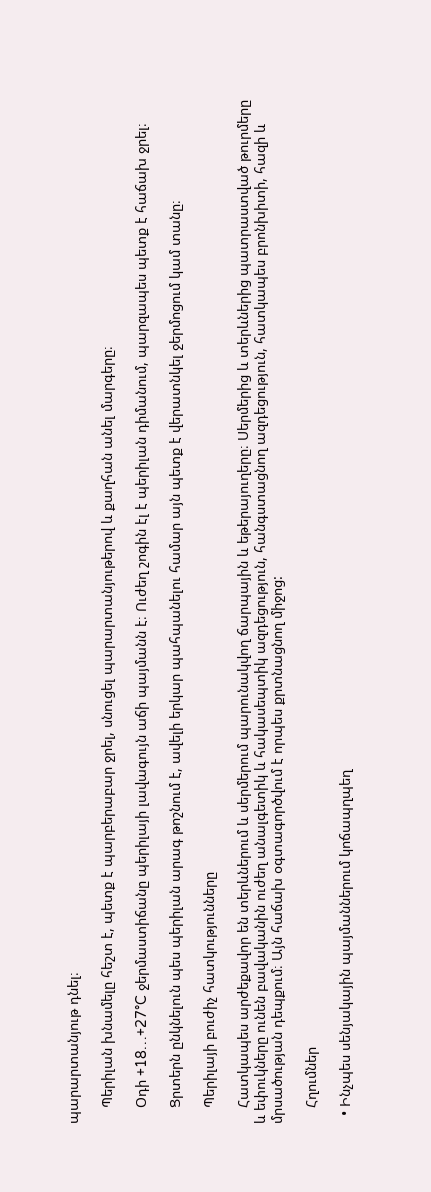պարարտանյութ դնել։

    Պերիլան խնամելը հեշտ է, պետք է պարբերաբար ջրել, սնուցել պարարտանյութերով և քաղհան անել մարգերը։

    Օդի +18…+27°C ջերմաստիճանը պերիլայի լավագույն աճի պայմանն է։ Ուժեղ շոգին էլ է պերիլան դիմանում, պարզապես պետք է հաճախ ջրել։

    Ցրտերն ընկնելուն պես պերիլան արագ թոշնում է, ավելի երկար պահպանելու համար այն պետք է վերատնկել ջերմոցում կամ տանը։

    Պերիլայի բուժիչ հատկությունները

    Հատկապես արժեքավոր են տերևներում և սերմերում պարունակվող ճարպային և եթերայուղերը։ Սերմերից և տերևներից պատրաստված թուրմերը և եփուկները ունեն բավականին ուժեղ անալգետիկ և հակասեպտիկ ազդեցություն, հանգստացնող ազդեցություն, հատկապես բրոնխիտի, հազի և մրսածության դեպքում։ Այն հաճախ օգտագործվում է որպես քրտնացնող միջոց:

    Հղումներ

  • Ինչպես սենյակային պայմաններում կոճապղպեղ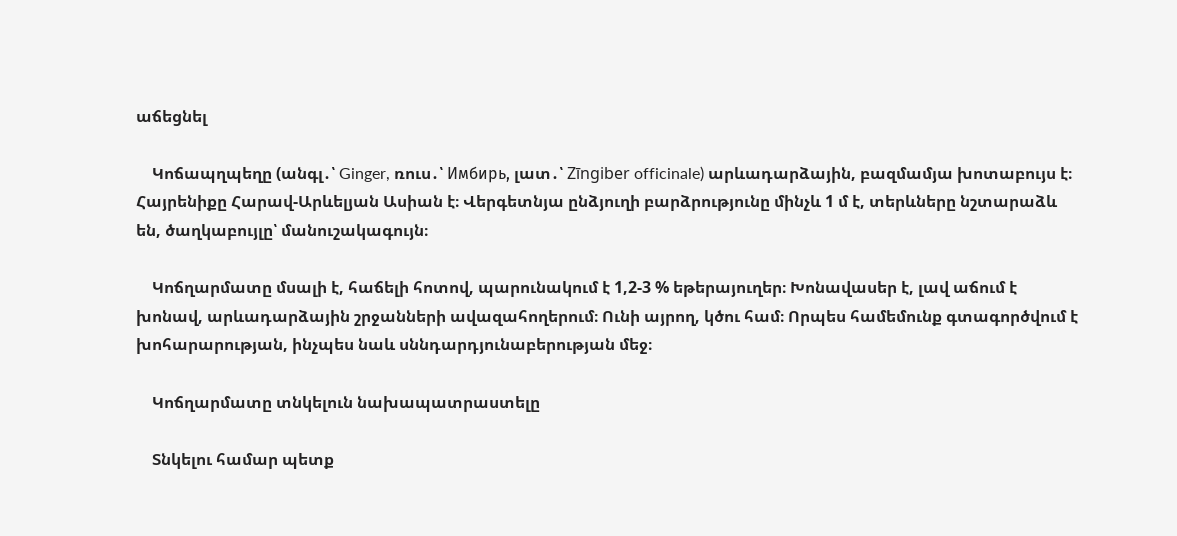աճեցնել

    Կոճապղպեղը (անգլ․՝ Ginger, ռուս․՝ Имбирь, լատ․՝ Zīngiber officinale) արևադարձային, բազմամյա խոտաբույս է։ Հայրենիքը Հարավ-Արևելյան Ասիան է։ Վերգետնյա ընձյուղի բարձրությունը մինչև 1 մ է, տերևները նշտարաձև են, ծաղկաբույլը՝ մանուշակագույն։

    Կոճղարմատը մսալի է, հաճելի հոտով, պարունակում է 1,2-3 % եթերայուղեր։ Խոնավասեր է, լավ աճում է խոնավ, արևադարձային շրջանների ավազահողերում։ Ունի այրող, կծու համ։ Որպես համեմունք գտագործվում է խոհարարության, ինչպես նաև սննդարդյունաբերության մեջ։

    Կոճղարմատը տնկելուն նախապատրաստելը

    Տնկելու համար պետք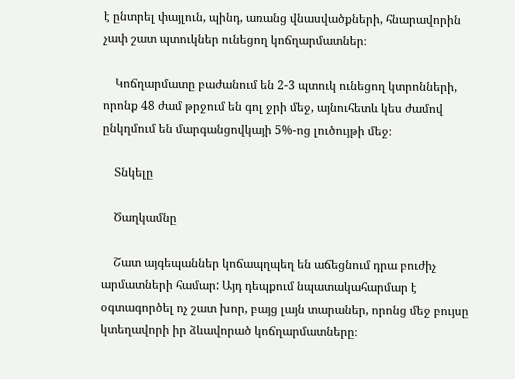է ընտրել փայլուն, պինդ, առանց վնասվածքների, հնարավորին չափ շատ պտուկներ ունեցող կոճղարմատներ։

    Կոճղարմատը բաժանում են 2-3 պտուկ ունեցող կտրոնների, որոնք 48 ժամ թրջում են գոլ ջրի մեջ, այնուհետև կես ժամով ընկղմում են մարգանցովկայի 5%-ոց լուծույթի մեջ։

    Տնկելը

    Ծաղկամնը

    Շատ այգեպաններ կոճապղպեղ են աճեցնում դրա բուժիչ արմատների համար: Այդ դեպքում նպատակահարմար է օգտագործել ոչ շատ խոր, բայց լայն տարաներ, որոնց մեջ բույսը կտեղավորի իր ձևավորած կոճղարմատները։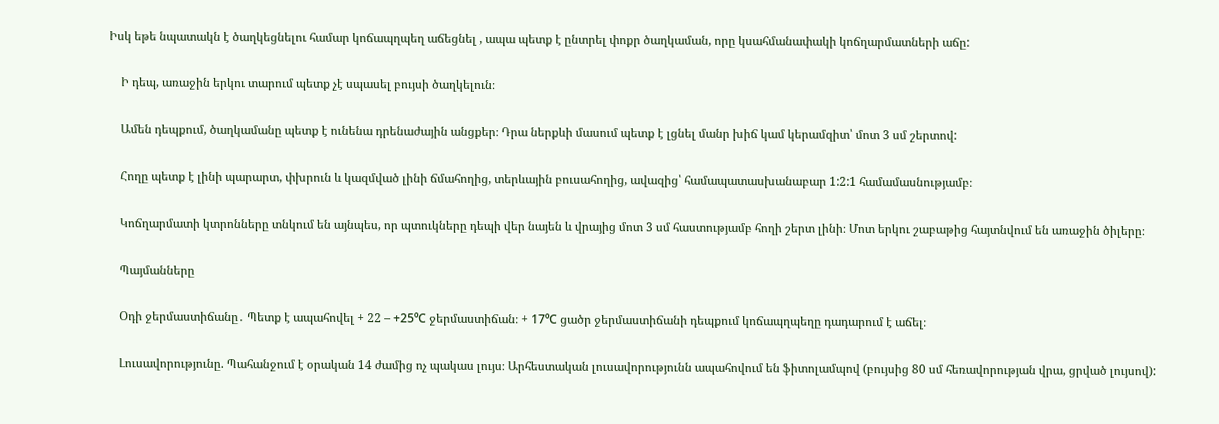Իսկ եթե նպատակն է ծաղկեցնելու համար կոճապղպեղ աճեցնել , ապա պետք է ընտրել փոքր ծաղկաման, որը կսահմանափակի կոճղարմատների աճը:

    Ի դեպ, առաջին երկու տարում պետք չէ սպասել բույսի ծաղկելուն։

    Ամեն դեպքում, ծաղկամանը պետք է ունենա դրենաժային անցքեր։ Դրա ներքևի մասում պետք է լցնել մանր խիճ կամ կերամզիտ՝ մոտ 3 սմ շերտով:

    Հողը պետք է լինի պարարտ, փխրուն և կազմված լինի ճմահողից, տերևային բուսահողից, ավազից՝ համապատասխանաբար 1:2:1 համամասնությամբ։

    Կոճղարմատի կտրոնները տնկում են այնպես, որ պտուկները դեպի վեր նայեն և վրայից մոտ 3 սմ հաստությամբ հողի շերտ լինի։ Մոտ երկու շաբաթից հայտնվում են առաջին ծիլերը։

    Պայմանները

    Օդի ջերմաստիճանը․ Պետք է ապահովել + 22 – +25⁰С ջերմաստիճան։ + 17⁰С ցածր ջերմաստիճանի դեպքում կոճապղպեղը դադարում է աճել։

    Լուսավորությունը. Պահանջում է օրական 14 ժամից ոչ պակաս լույս։ Արհեստական լուսավորությունն ապահովում են ֆիտոլամպով (բույսից 80 սմ հեռավորության վրա, ցրված լույսով):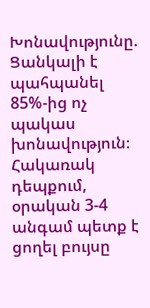Խոնավությունը. Ցանկալի է պահպանել 85%-ից ոչ պակաս խոնավություն։ Հակառակ դեպքում, օրական 3-4 անգամ պետք է ցողել բույսը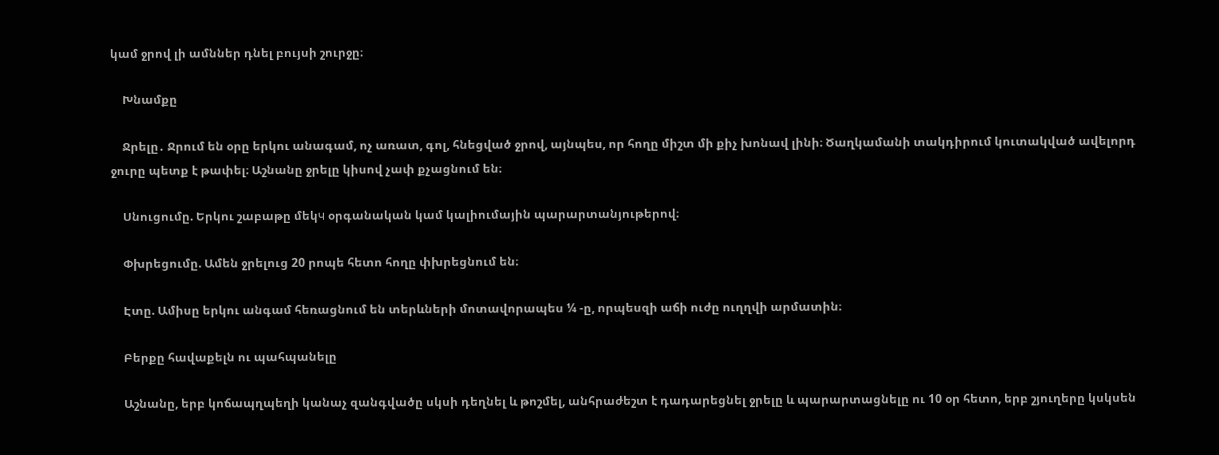կամ ջրով լի ամններ դնել բույսի շուրջը։

    Խնամքը

    Ջրելը․ Ջրում են օրը երկու անագամ, ոչ առատ, գոլ, հնեցված ջրով, այնպես, որ հողը միշտ մի քիչ խոնավ լինի։ Ծաղկամանի տակդիրում կուտակված ավելորդ ջուրը պետք է թափել։ Աշնանը ջրելը կիսով չափ քչացնում են։

    Սնուցումը. Երկու շաբաթը մեկч օրգանական կամ կալիումային պարարտանյութերով։

    Փխրեցումը. Ամեն ջրելուց 20 րոպե հետո հողը փխրեցնում են։

    Էտը. Ամիսը երկու անգամ հեռացնում են տերևների մոտավորապես ¼ -ը, որպեսզի աճի ուժը ուղղվի արմատին։

    Բերքը հավաքելն ու պահպանելը

    Աշնանը, երբ կոճապղպեղի կանաչ զանգվածը սկսի դեղնել և թոշմել, անհրաժեշտ է դադարեցնել ջրելը և պարարտացնելը ու 10 օր հետո, երբ շյուղերը կսկսեն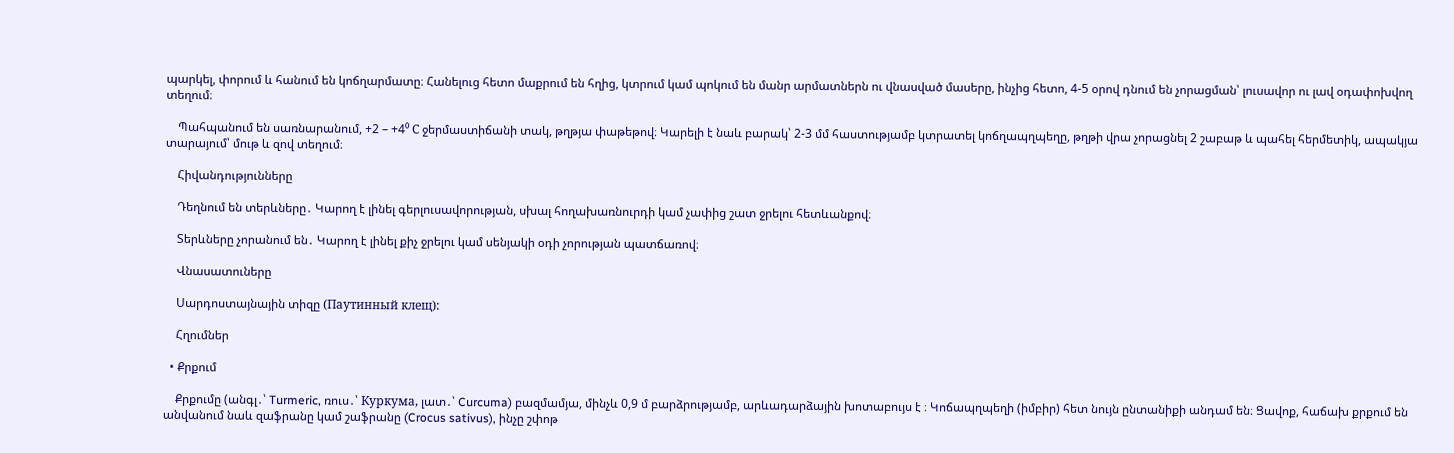պարկել, փորում և հանում են կոճղարմատը։ Հանելուց հետո մաքրում են հղից, կտրում կամ պոկում են մանր արմատներն ու վնասված մասերը, ինչից հետո, 4-5 օրով դնում են չորացման՝ լուսավոր ու լավ օդափոխվող տեղում։

    Պահպանում են սառնարանում, +2 – +4⁰ С ջերմաստիճանի տակ, թղթյա փաթեթով։ Կարելի է նաև բարակ՝ 2-3 մմ հաստությամբ կտրատել կոճղապղպեղը, թղթի վրա չորացնել 2 շաբաթ և պահել հերմետիկ, ապակյա տարայում՝ մութ և զով տեղում։

    Հիվանդությունները

    Դեղնում են տերևները․ Կարող է լինել գերլուսավորության, սխալ հողախառնուրդի կամ չափից շատ ջրելու հետևանքով։

    Տերևները չորանում են․ Կարող է լինել քիչ ջրելու կամ սենյակի օդի չորության պատճառով։

    Վնասատուները

    Սարդոստայնային տիզը (Паутинный клещ):

    Հղումներ

  • Քրքում

    Քրքումը (անգլ․՝ Turmeric, ռուս․՝ Куркума, լատ․՝ Curcuma) բազմամյա, մինչև 0,9 մ բարձրությամբ, արևադարձային խոտաբույս է ։ Կոճապղպեղի (իմբիր) հետ նույն ընտանիքի անդամ են։ Ցավոք, հաճախ քրքում են անվանում նաև զաֆրանը կամ շաֆրանը (Crocus sativus), ինչը շփոթ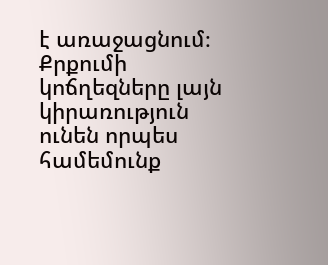է առաջացնում։ Քրքումի կոճղեզները լայն կիրառություն ունեն որպես համեմունք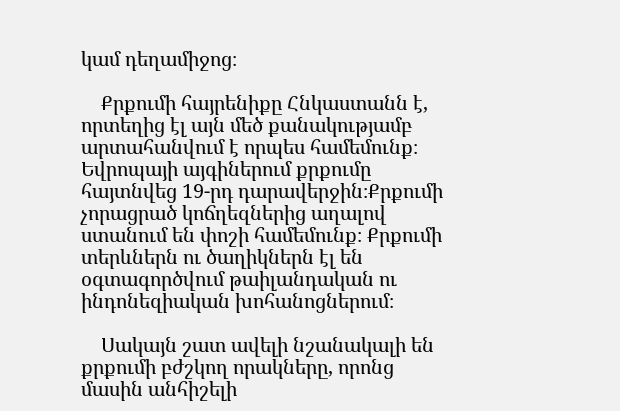կամ դեղամիջոց։

    Քրքումի հայրենիքը Հնկաստանն է, որտեղից էլ այն մեծ քանակությամբ արտահանվում է որպես համեմունք։ Եվրոպայի այգիներում քրքումը հայտնվեց 19-րդ դարավերջին։Քրքումի չորացրած կոճղեզներից աղալով ստանում են փոշի համեմունք։ Քրքումի տերևներն ու ծաղիկներն էլ են օգտագործվում թաիլանդական ու ինդոնեզիական խոհանոցներում։

    Սակայն շատ ավելի նշանակալի են քրքումի բժշկող որակները, որոնց մասին անհիշելի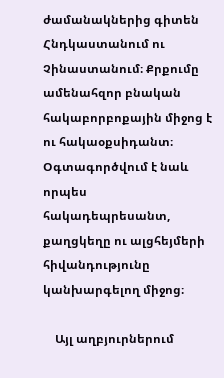ժամանակներից գիտեն Հնդկաստանում ու Չինաստանում։ Քրքումը ամենահզոր բնական հակաբորբոքային միջոց է ու հակաօքսիդանտ։ Օգտագործվում է նաև որպես հակադեպրեսանտ, քաղցկեղը ու ալցհեյմերի հիվանդությունը կանխարգելող միջոց։

    Այլ աղբյուրներում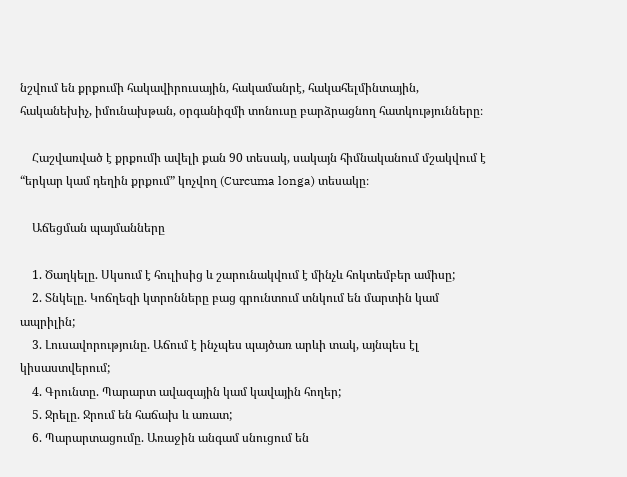նշվում են քրքումի հակավիրուսային, հակամանրէ, հակահելմինտային, հականեխիչ, իմունախթան, օրգանիզմի տոնուսը բարձրացնող հատկությունները։

    Հաշվառված է քրքումի ավելի քան 90 տեսակ, սակայն հիմնականում մշակվում է “երկար կամ դեղին քրքում” կոչվող (Curcuma longa) տեսակը։

    Աճեցման պայմանները

    1. Ծաղկելը. Սկսում է հուլիսից և շարունակվում է մինչև հոկտեմբեր ամիսը;
    2. Տնկելը. Կոճղեզի կտրոնները բաց գրունտում տնկում են մարտին կամ ապրիլին;
    3. Լուսավորությունը. Աճում է ինչպես պայծառ արևի տակ, այնպես էլ կիսաստվերում;
    4. Գրունտը. Պարարտ ավազային կամ կավային հողեր;
    5. Ջրելը. Ջրում են հաճախ և առատ;
    6. Պարարտացումը. Առաջին անգամ սնուցում են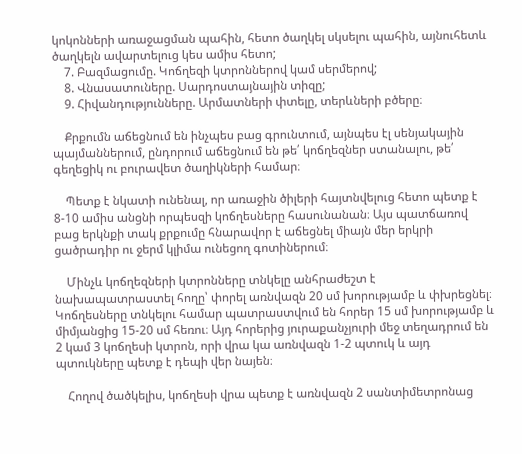կոկոնների առաջացման պահին, հետո ծաղկել սկսելու պահին, այնուհետև ծաղկելն ավարտելուց կես ամիս հետո;
    7. Բազմացումը. Կոճղեզի կտրոններով կամ սերմերով;
    8. Վնասատուները. Սարդոստայնային տիզը;
    9. Հիվանդությունները. Արմատների փտելը, տերևների բծերը։

    Քրքումն աճեցնում են ինչպես բաց գրունտում, այնպես էլ սենյակային պայմաններում, ընդորում աճեցնում են թե՛ կոճղեզներ ստանալու, թե՛ գեղեցիկ ու բուրավետ ծաղիկների համար։

    Պետք է նկատի ունենալ, որ առաջին ծիլերի հայտնվելուց հետո պետք է 8-10 ամիս անցնի որպեսզի կոճղեսները հասունանան։ Այս պատճառով բաց երկնքի տակ քրքումը հնարավոր է աճեցնել միայն մեր երկրի ցածրադիր ու ջերմ կլիմա ունեցող գոտիներում։

    Մինչև կոճղեզների կտրոնները տնկելը անհրաժեշտ է նախապատրաստել հողը՝ փորել առնվազն 20 սմ խորությամբ և փխրեցնել։ Կոճղեսները տնկելու համար պատրաստվում են հորեր 15 սմ խորությամբ և միմյանցից 15-20 սմ հեռու։ Այդ հորերից յուրաքանչյուրի մեջ տեղադրում են 2 կամ 3 կոճղեսի կտրոն, որի վրա կա առնվազն 1-2 պտուկ և այդ պտուկները պետք է դեպի վեր նայեն։

    Հողով ծածկելիս, կոճղեսի վրա պետք է առնվազն 2 սանտիմետրոնաց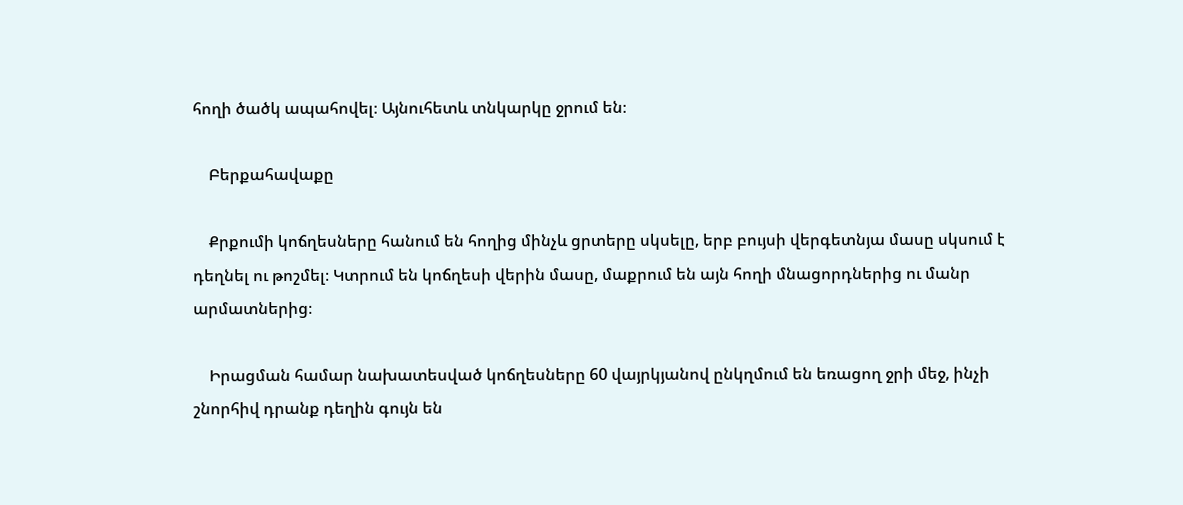հողի ծածկ ապահովել։ Այնուհետև տնկարկը ջրում են։

    Բերքահավաքը

    Քրքումի կոճղեսները հանում են հողից մինչև ցրտերը սկսելը, երբ բույսի վերգետնյա մասը սկսում է դեղնել ու թոշմել։ Կտրում են կոճղեսի վերին մասը, մաքրում են այն հողի մնացորդներից ու մանր արմատներից։

    Իրացման համար նախատեսված կոճղեսները 60 վայրկյանով ընկղմում են եռացող ջրի մեջ, ինչի շնորհիվ դրանք դեղին գույն են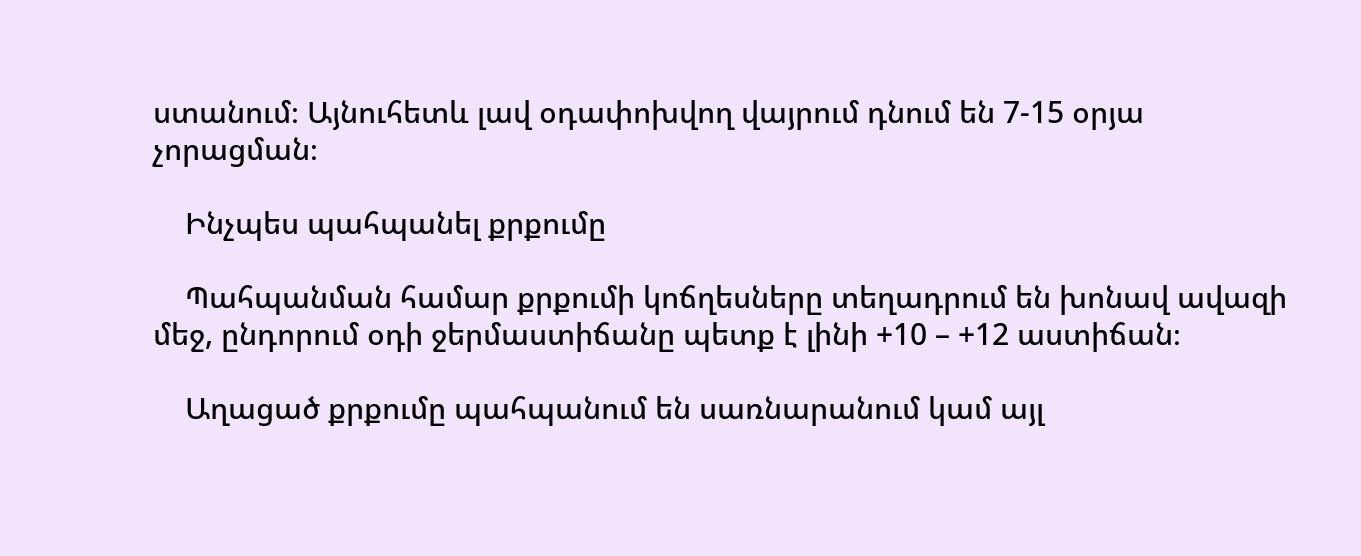ստանում։ Այնուհետև լավ օդափոխվող վայրում դնում են 7-15 օրյա չորացման։

    Ինչպես պահպանել քրքումը

    Պահպանման համար քրքումի կոճղեսները տեղադրում են խոնավ ավազի մեջ, ընդորում օդի ջերմաստիճանը պետք է լինի +10 – +12 աստիճան։

    Աղացած քրքումը պահպանում են սառնարանում կամ այլ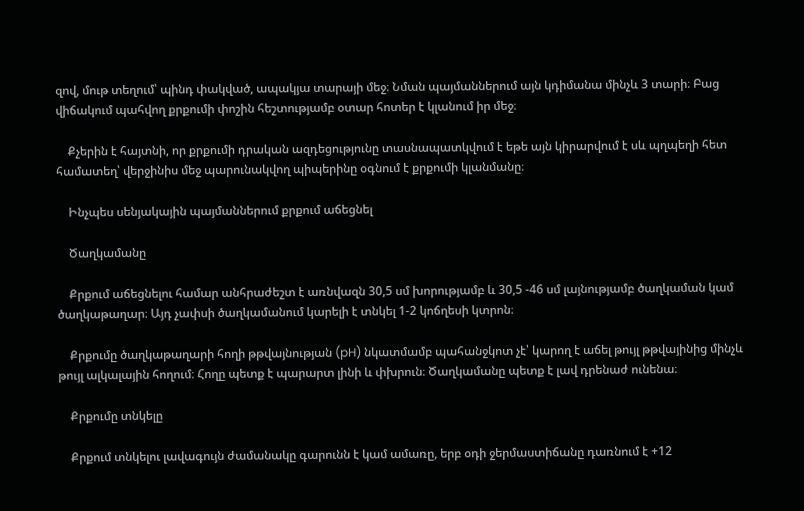զով, մութ տեղում՝ պինդ փակված, ապակյա տարայի մեջ։ Նման պայմաններում այն կդիմանա մինչև 3 տարի։ Բաց վիճակում պահվող քրքումի փոշին հեշտությամբ օտար հոտեր է կլանում իր մեջ։

    Քչերին է հայտնի, որ քրքումի դրական ազդեցությունը տասնապատկվում է եթե այն կիրարվում է սև պղպեղի հետ համատեղ՝ վերջինիս մեջ պարունակվող պիպերինը օգնում է քրքումի կլանմանը։

    Ինչպես սենյակային պայմաններում քրքում աճեցնել

    Ծաղկամանը

    Քրքում աճեցնելու համար անհրաժեշտ է առնվազն 30,5 սմ խորությամբ և 30,5 -46 սմ լայնությամբ ծաղկաման կամ ծաղկաթաղար։ Այդ չափսի ծաղկամանում կարելի է տնկել 1-2 կոճղեսի կտրոն։

    Քրքումը ծաղկաթաղարի հողի թթվայնության (pH) նկատմամբ պահանջկոտ չէ՝ կարող է աճել թույլ թթվայինից մինչև թույլ ալկալային հողում։ Հողը պետք է պարարտ լինի և փխրուն։ Ծաղկամանը պետք է լավ դրենաժ ունենա։

    Քրքումը տնկելը

    Քրքում տնկելու լավագույն ժամանակը գարունն է կամ ամառը, երբ օդի ջերմաստիճանը դառնում է +12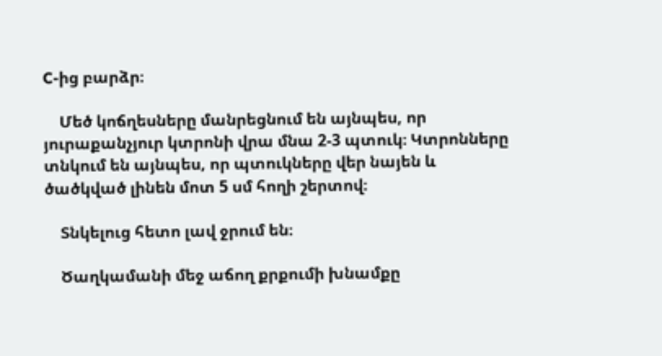C-ից բարձր։

    Մեծ կոճղեսները մանրեցնում են այնպես, որ յուրաքանչյուր կտրոնի վրա մնա 2-3 պտուկ։ Կտրոնները տնկում են այնպես, որ պտուկները վեր նայեն և ծածկված լինեն մոտ 5 սմ հողի շերտով։

    Տնկելուց հետո լավ ջրում են։

    Ծաղկամանի մեջ աճող քրքումի խնամքը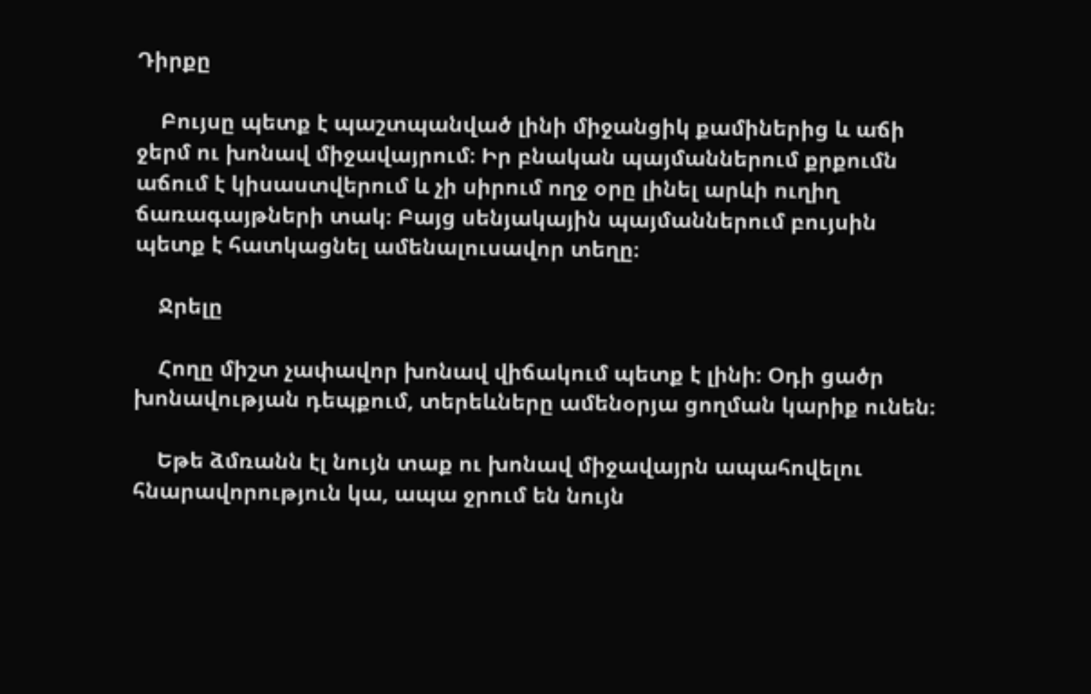Դիրքը

    Բույսը պետք է պաշտպանված լինի միջանցիկ քամիներից և աճի ջերմ ու խոնավ միջավայրում։ Իր բնական պայմաններում քրքումն աճում է կիսաստվերում և չի սիրում ողջ օրը լինել արևի ուղիղ ճառագայթների տակ։ Բայց սենյակային պայմաններում բույսին պետք է հատկացնել ամենալուսավոր տեղը։

    Ջրելը

    Հողը միշտ չափավոր խոնավ վիճակում պետք է լինի։ Օդի ցածր խոնավության դեպքում, տերեևները ամենօրյա ցողման կարիք ունեն։

    Եթե ձմռանն էլ նույն տաք ու խոնավ միջավայրն ապահովելու հնարավորություն կա, ապա ջրում են նույն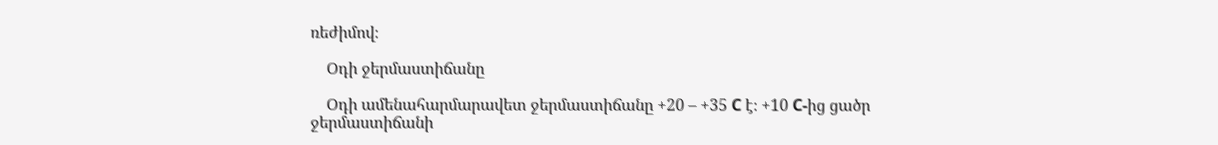ռեժիմով։

    Օդի ջերմաստիճանը

    Օդի ամենահարմարավետ ջերմաստիճանը +20 – +35 C է։ +10 C-ից ցածր ջերմաստիճանի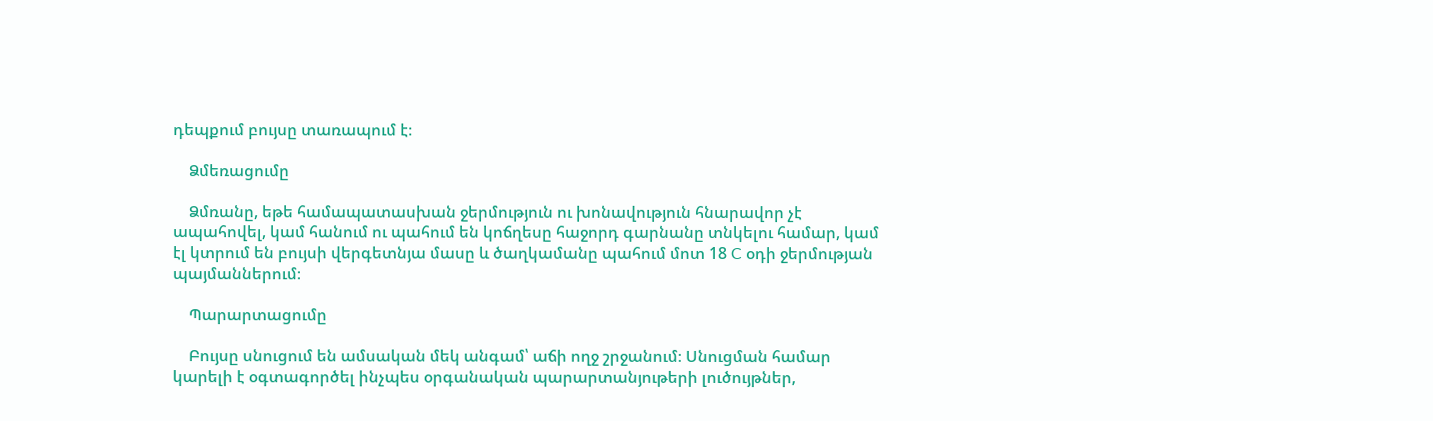դեպքում բույսը տառապում է։

    Ձմեռացումը

    Ձմռանը, եթե համապատասխան ջերմություն ու խոնավություն հնարավոր չէ ապահովել, կամ հանում ու պահում են կոճղեսը հաջորդ գարնանը տնկելու համար, կամ էլ կտրում են բույսի վերգետնյա մասը և ծաղկամանը պահում մոտ 18 C օդի ջերմության պայմաններում։

    Պարարտացումը

    Բույսը սնուցում են ամսական մեկ անգամ՝ աճի ողջ շրջանում։ Սնուցման համար կարելի է օգտագործել ինչպես օրգանական պարարտանյութերի լուծույթներ,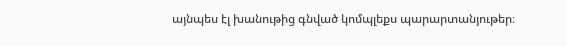այնպես էլ խանութից գնված կոմպլեքս պարարտանյութեր։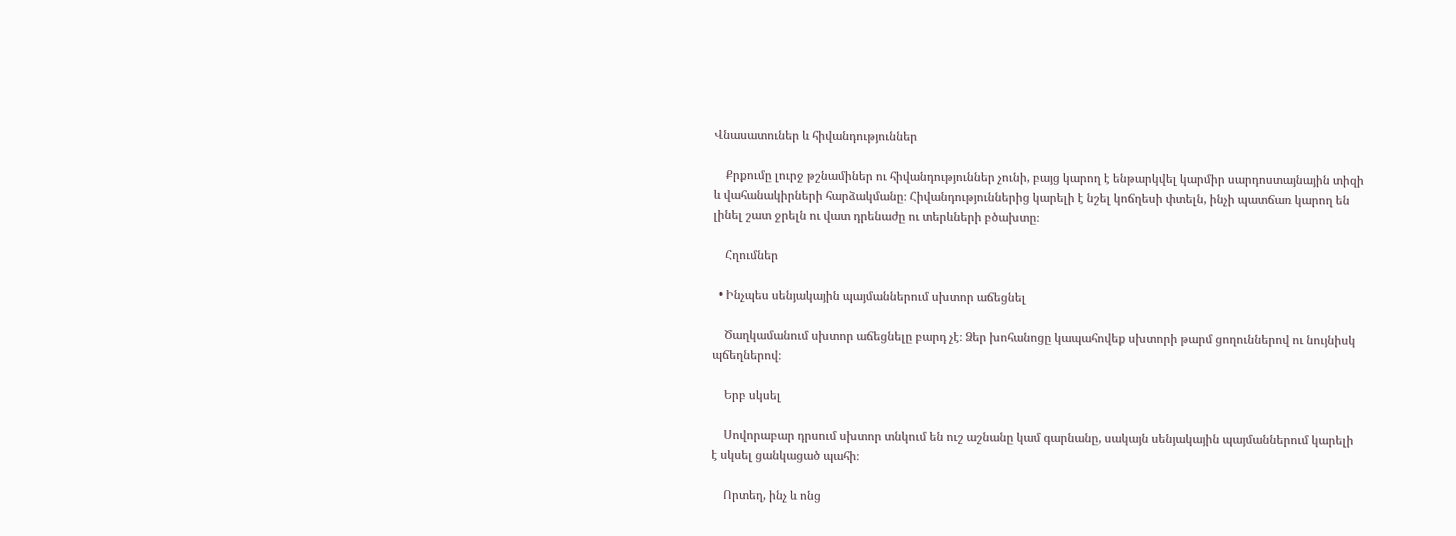Վնասատուներ և հիվանդություններ

    Քրքումը լուրջ թշնամիներ ու հիվանդություններ չունի, բայց կարող է ենթարկվել կարմիր սարդոստայնային տիզի և վահանակիրների հարձակմանը։ Հիվանդություններից կարելի է նշել կոճղեսի փտելն, ինչի պատճառ կարող են լինել շատ ջրելն ու վատ դրենաժը ու տերևների բծախտը։

    Հղումներ

  • Ինչպես սենյակային պայմաններում սխտոր աճեցնել

    Ծաղկամանում սխտոր աճեցնելը բարդ չէ։ Ձեր խոհանոցը կապահովեք սխտորի թարմ ցողուններով ու նույնիսկ պճեղներով։

    Երբ սկսել

    Սովորաբար դրսում սխտոր տնկում են ուշ աշնանը կամ գարնանը, սակայն սենյակային պայմաններում կարելի է սկսել ցանկացած պահի։

    Որտեղ, ինչ և ոնց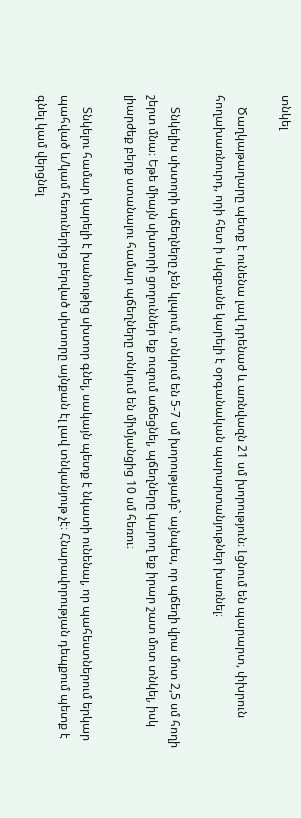տնկել

    Ծաղկաթաղարը պետք է ունենա լավ դրենաժ և առնվազն 21 սմ խորություն։ Լցնում են պարարտ, փխրուն հողախառնուրդ, որի հետ ի սկզբանե կարելի է օրգանական պարարտանյութներ խառնել։

    Տնկելիս սխտորի պճեղները չեն կլպում, տնկում են 5-7 սմ խորությամբ` այնպես, որ պճեղի վրա մոտ 2,5 սմ հողի շերտ մնա։ Եթե միայն սխտորի ցողուններ եք ուզում աճեցնել, պճեղները կարող եք իրար շատ մոտ տնկել, իսկ լիարժեք բերք ստանալու համար պճեղները տնկում են միմյանցից 10 սմ հեռու։

    Տնկելու համար կարելի է խանութից սխտոր գնել, սակայն պետք է նկատի ունենալ, որ պահեստներում երկար պահված և/կամ հեռուներից բերված սխտորը այնքան էլ լավ տնկանյութ չէ։ Հնարավորության դեպքում պետք է գնել կամ վերցնել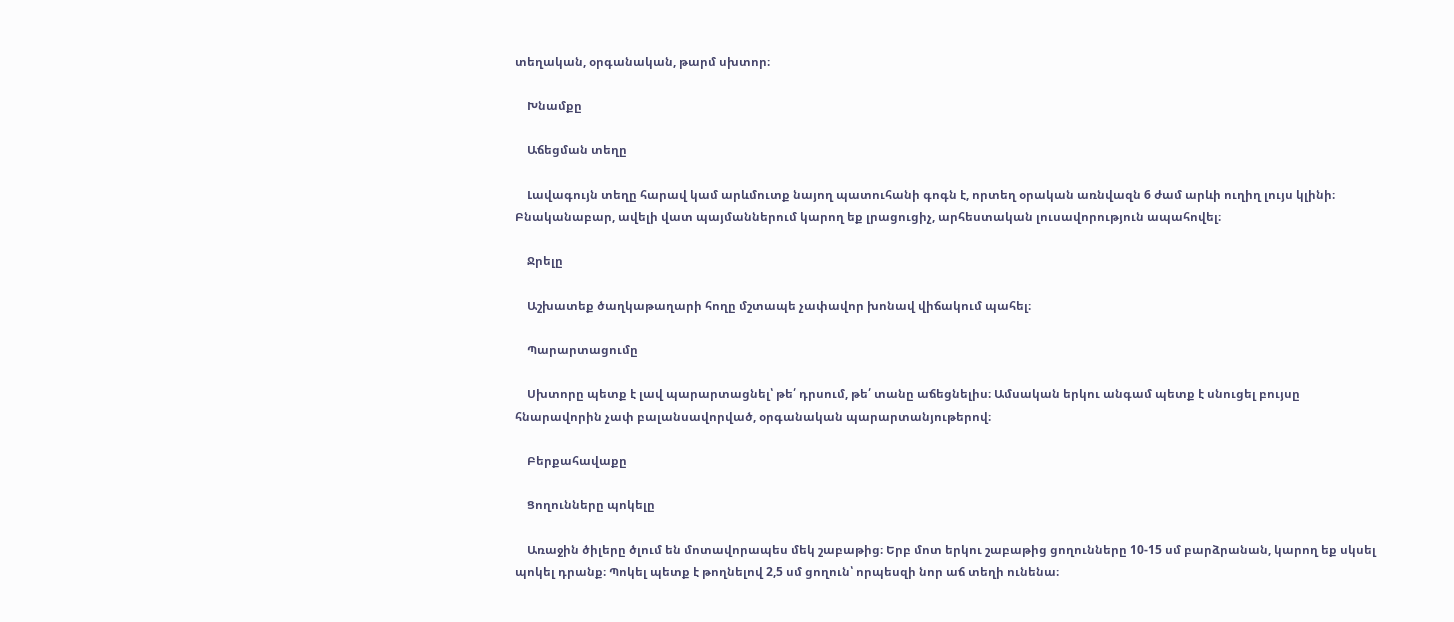տեղական, օրգանական, թարմ սխտոր։

    Խնամքը

    Աճեցման տեղը

    Լավագույն տեղը հարավ կամ արևմուտք նայող պատուհանի գոգն է, որտեղ օրական առնվազն 6 ժամ արևի ուղիղ լույս կլինի։ Բնականաբար, ավելի վատ պայմաններում կարող եք լրացուցիչ, արհեստական լուսավորություն ապահովել։

    Ջրելը

    Աշխատեք ծաղկաթաղարի հողը մշտապե չափավոր խոնավ վիճակում պահել։

    Պարարտացումը

    Սխտորը պետք է լավ պարարտացնել՝ թե՛ դրսում, թե՛ տանը աճեցնելիս։ Ամսական երկու անգամ պետք է սնուցել բույսը հնարավորին չափ բալանսավորված, օրգանական պարարտանյութերով։

    Բերքահավաքը

    Ցողունները պոկելը

    Առաջին ծիլերը ծլում են մոտավորապես մեկ շաբաթից։ Երբ մոտ երկու շաբաթից ցողունները 10-15 սմ բարձրանան, կարող եք սկսել պոկել դրանք։ Պոկել պետք է թողնելով 2,5 սմ ցողուն՝ որպեսզի նոր աճ տեղի ունենա։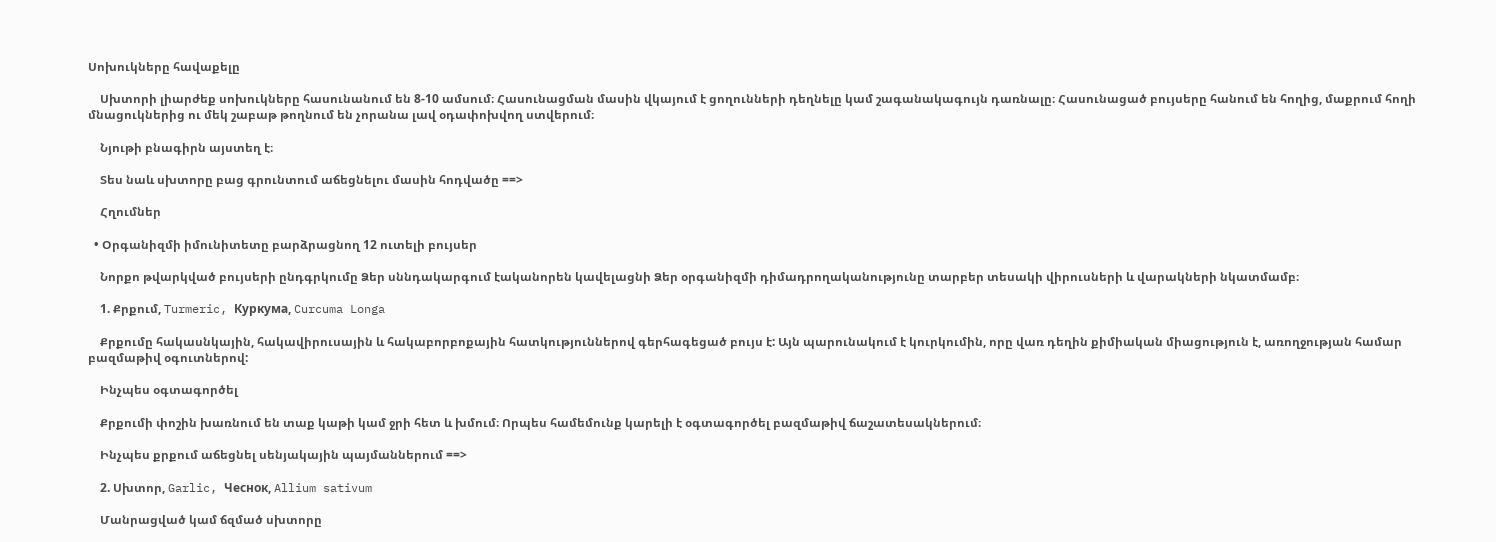Սոխուկները հավաքելը

    Սխտորի լիարժեք սոխուկները հասունանում են 8-10 ամսում։ Հասունացման մասին վկայում է ցողունների դեղնելը կամ շագանակագույն դառնալը։ Հասունացած բույսերը հանում են հողից, մաքրում հողի մնացուկներից ու մեկ շաբաթ թողնում են չորանա լավ օդափոխվող ստվերում։

    Նյութի բնագիրն այստեղ է։

    Տես նաև սխտորը բաց գրունտում աճեցնելու մասին հոդվածը ==>

    Հղումներ

  • Օրգանիզմի իմունիտետը բարձրացնող 12 ուտելի բույսեր

    Նորքո թվարկված բույսերի ընդգրկումը Ձեր սննդակարգում էականորեն կավելացնի Ձեր օրգանիզմի դիմադրողականությունը տարբեր տեսակի վիրուսների և վարակների նկատմամբ։

    1. Քրքում, Turmeric, Куркума, Curcuma Longa

    Քրքումը հակասնկային, հակավիրուսային և հակաբորբոքային հատկություններով գերհագեցած բույս է: Այն պարունակում է կուրկումին, որը վառ դեղին քիմիական միացություն է, առողջության համար բազմաթիվ օգուտներով:

    Ինչպես օգտագործել

    Քրքումի փոշին խառնում են տաք կաթի կամ ջրի հետ և խմում։ Որպես համեմունք կարելի է օգտագործել բազմաթիվ ճաշատեսակներում։

    Ինչպես քրքում աճեցնել սենյակային պայմաններում ==>

    2. Սխտոր, Garlic, Чеснок, Allium sativum

    Մանրացված կամ ճզմած սխտորը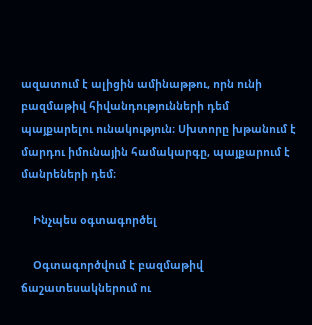ազատում է ալիցին ամինաթթու, որն ունի բազմաթիվ հիվանդությունների դեմ պայքարելու ունակություն։ Սխտորը խթանում է մարդու իմունային համակարգը, պայքարում է մանրեների դեմ։

    Ինչպես օգտագործել

    Օգտագործվում է բազմաթիվ ճաշատեսակներում ու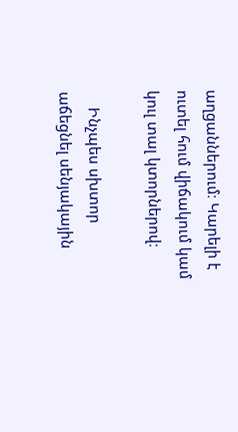աղցաններում։ Կարելի է ուտել հում վիճակում կամ կուլ տալ կտորներով։

    Ինչպես սխտոր աճեցնել սենյակային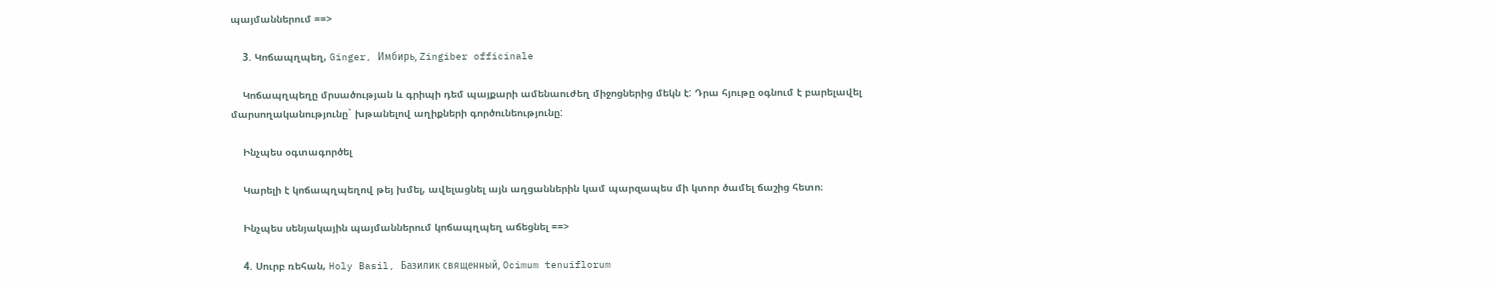պայմաններում ==>

    3. Կոճապղպեղ, Ginger, Имбирь, Zingiber officinale

    Կոճապղպեղը մրսածության և գրիպի դեմ պայքարի ամենաուժեղ միջոցներից մեկն է: Դրա հյութը օգնում է բարելավել մարսողականությունը` խթանելով աղիքների գործունեությունը:

    Ինչպես օգտագործել

    Կարելի է կոճապղպեղով թեյ խմել, ավելացնել այն աղցաններին կամ պարզապես մի կտոր ծամել ճաշից հետո։

    Ինչպես սենյակային պայմաններում կոճապղպեղ աճեցնել ==>

    4. Սուրբ ռեհան, Holy Basil, Базилик священный, Ocimum tenuiflorum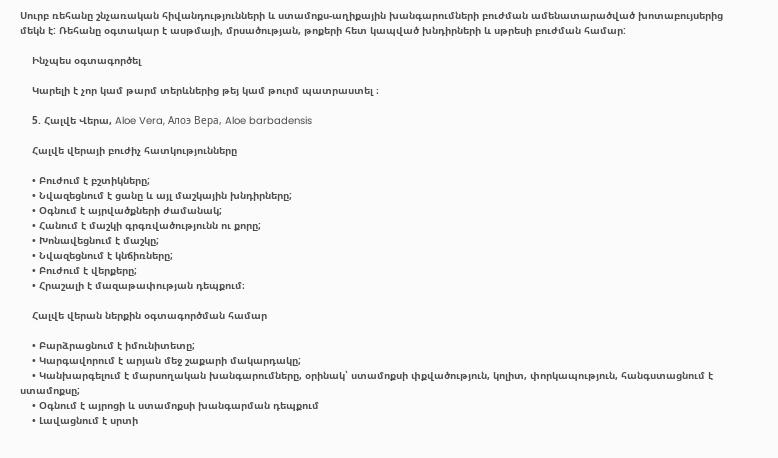Սուրբ ռեհանը շնչառական հիվանդությունների և ստամոքս-աղիքային խանգարումների բուժման ամենատարածված խոտաբույսերից մեկն է: Ռեհանը օգտակար է ասթմայի, մրսածության, թոքերի հետ կապված խնդիրների և սթրեսի բուժման համար:

    Ինչպես օգտագործել

    Կարելի է չոր կամ թարմ տերևներից թեյ կամ թուրմ պատրաստել ։

    5. Հալվե Վերա, Aloe Vera, Алоэ Вера, Aloe barbadensis

    Հալվե վերայի բուժիչ հատկությունները

    • Բուժում է բշտիկները;
    • Նվազեցնում է ցանը և այլ մաշկային խնդիրները;
    • Օգնում է այրվածքների ժամանակ;
    • Հանում է մաշկի գրգռվածությունն ու քորը;
    • Խոնավեցնում է մաշկը;
    • Նվազեցնում է կնճիռները;
    • Բուժում է վերքերը;
    • Հրաշալի է մազաթափության դեպքում։

    Հալվե վերան ներքին օգտագործման համար

    • Բարձրացնում է իմունիտետը;
    • Կարգավորում է արյան մեջ շաքարի մակարդակը;
    • Կանխարգելում է մարսողական խանգարումները, օրինակ՝ ստամոքսի փքվածություն, կոլիտ, փորկապություն, հանգստացնում է ստամոքսը;
    • Օգնում է այրոցի և ստամոքսի խանգարման դեպքում
    • Լավացնում է սրտի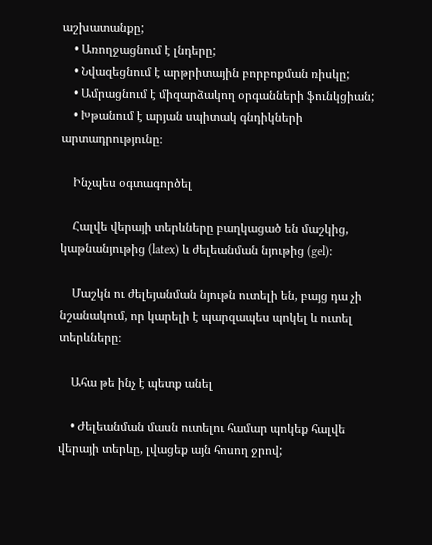աշխատանքը;
    • Առողջացնում է լնդերը;
    • Նվազեցնում է արթրիտային բորբոքման ռիսկը;
    • Ամրացնում է միզարձակող օրգանների ֆունկցիան;
    • Խթանում է արյան սպիտակ գնդիկների արտադրությունը։

    Ինչպես օգտագործել

    Հալվե վերայի տերևները բաղկացած են մաշկից, կաթնանյութից (latex) և ժելեանման նյութից (gel)։

    Մաշկն ու ժելեյանման նյութն ուտելի են, բայց դա չի նշանակում, որ կարելի է պարզապես պոկել և ուտել տերևները։

    Ահա թե ինչ է պետք անել

    • Ժելեանման մասն ուտելու համար պոկեք հալվե վերայի տերևը, լվացեք այն հոսող ջրով;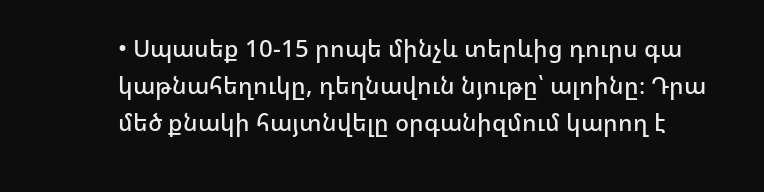• Սպասեք 10-15 րոպե մինչև տերևից դուրս գա կաթնահեղուկը, դեղնավուն նյութը՝ ալոինը։ Դրա մեծ քնակի հայտնվելը օրգանիզմում կարող է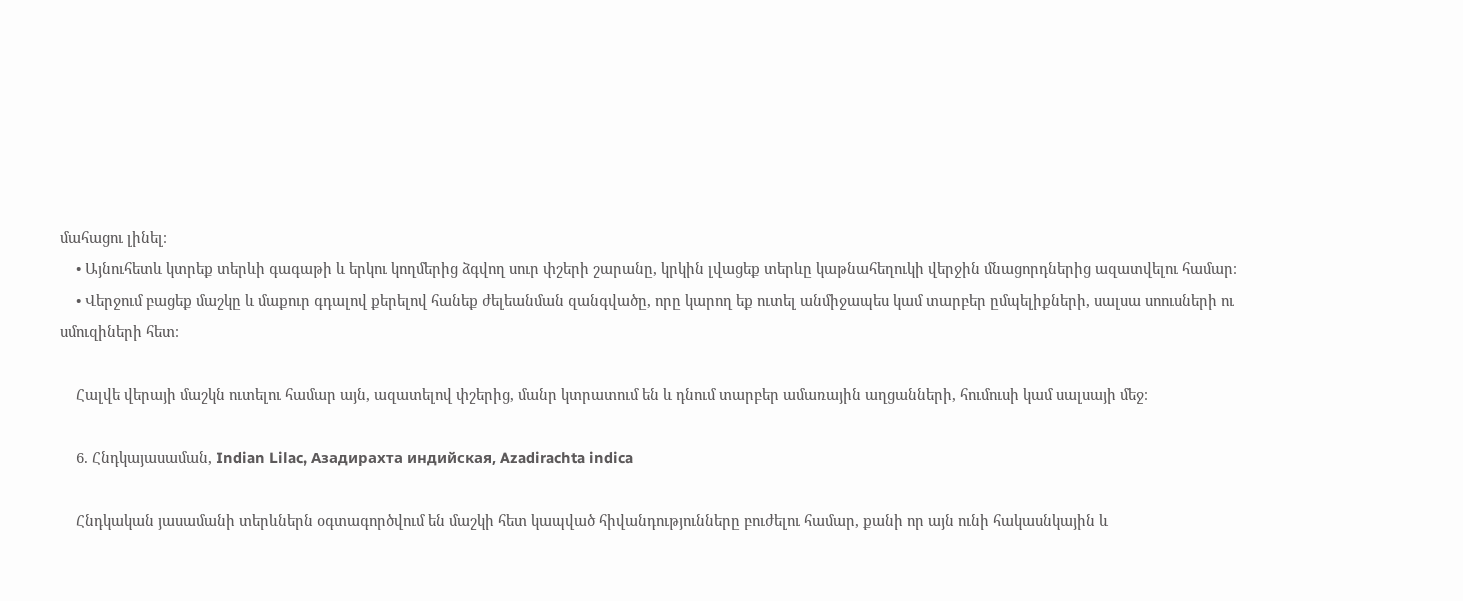մահացու լինել։
    • Այնուհետև կտրեք տերևի գագաթի և երկու կողմերից ձգվող սուր փշերի շարանը, կրկին լվացեք տերևը կաթնահեղուկի վերջին մնացորդներից ազատվելու համար։
    • Վերջում բացեք մաշկը և մաքուր գդալով քերելով հանեք ժելեանման զանգվածը, որը կարող եք ուտել անմիջապես կամ տարբեր ըմպելիքների, սալսա սոուսների ու սմուզիների հետ։

    Հալվե վերայի մաշկն ուտելու համար այն, ազատելով փշերից, մանր կտրատում են և դնում տարբեր ամառային աղցանների, հումուսի կամ սալսայի մեջ։

    6. Հնդկայասաման, Indian Lilac, Азадирахта индийская, Azadirachta indica

    Հնդկական յասամանի տերևներն օգտագործվում են մաշկի հետ կապված հիվանդությունները բուժելու համար, քանի որ այն ունի հակասնկային և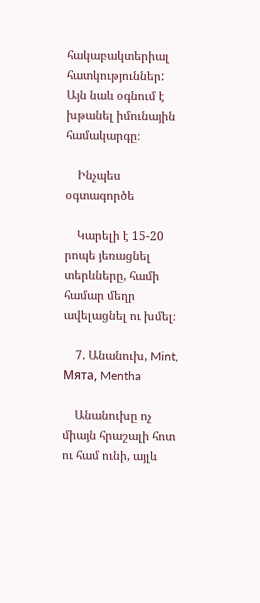հակաբակտերիալ հատկություններ: Այն նաև օգնում է խթանել իմունային համակարգը։

    Ինչպես օգտագործե

    Կարելի է 15-20 րոպե յեռացնել տերևները, համի համար մեղր ավելացնել ու խմել։

    7. Անանուխ, Mint, Мята, Mentha

    Անանուխը ոչ միայն հրաշալի հոտ ու համ ունի, այլև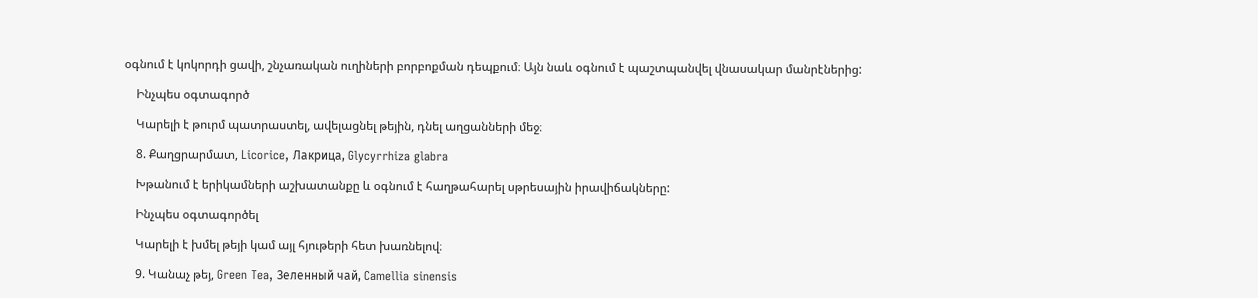օգնում է կոկորդի ցավի, շնչառական ուղիների բորբոքման դեպքում։ Այն նաև օգնում է պաշտպանվել վնասակար մանրէներից:

    Ինչպես օգտագործ

    Կարելի է թուրմ պատրաստել, ավելացնել թեյին, դնել աղցանների մեջ։

    8. Քաղցրարմատ, Licorice, Лакрица, Glycyrrhiza glabra

    Խթանում է երիկամների աշխատանքը և օգնում է հաղթահարել սթրեսային իրավիճակները:

    Ինչպես օգտագործել

    Կարելի է խմել թեյի կամ այլ հյութերի հետ խառնելով։

    9. Կանաչ թեյ, Green Tea, Зеленный чай, Camellia sinensis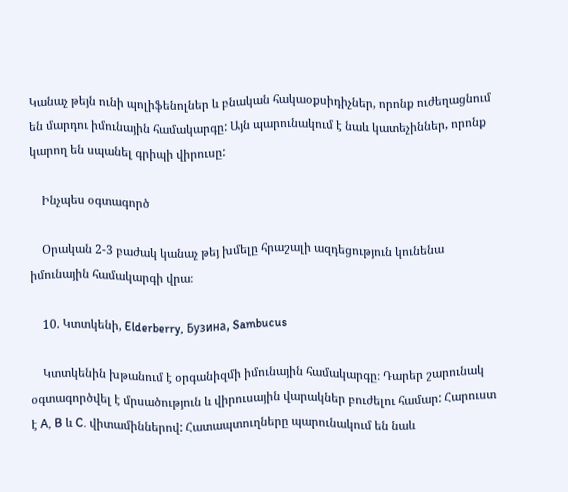Կանաչ թեյն ունի պոլիֆենոլներ և բնական հակաօքսիդիչներ, որոնք ուժեղացնում են մարդու իմունային համակարգը: Այն պարունակում է նաև կատեչիններ, որոնք կարող են սպանել գրիպի վիրուսը:

    Ինչպես օգտագործ

    Օրական 2-3 բաժակ կանաչ թեյ խմելը հրաշալի ազդեցություն կունենա իմունային համակարգի վրա։

    10. Կտտկենի, Elderberry, Бузина, Sambucus

    Կտտկենին խթանում է օրգանիզմի իմունային համակարգը։ Դարեր շարունակ օգտագործվել է մրսածություն և վիրուսային վարակներ բուժելու համար: Հարուստ է A, B և C. վիտամիններով: Հատապտուղները պարունակում են նաև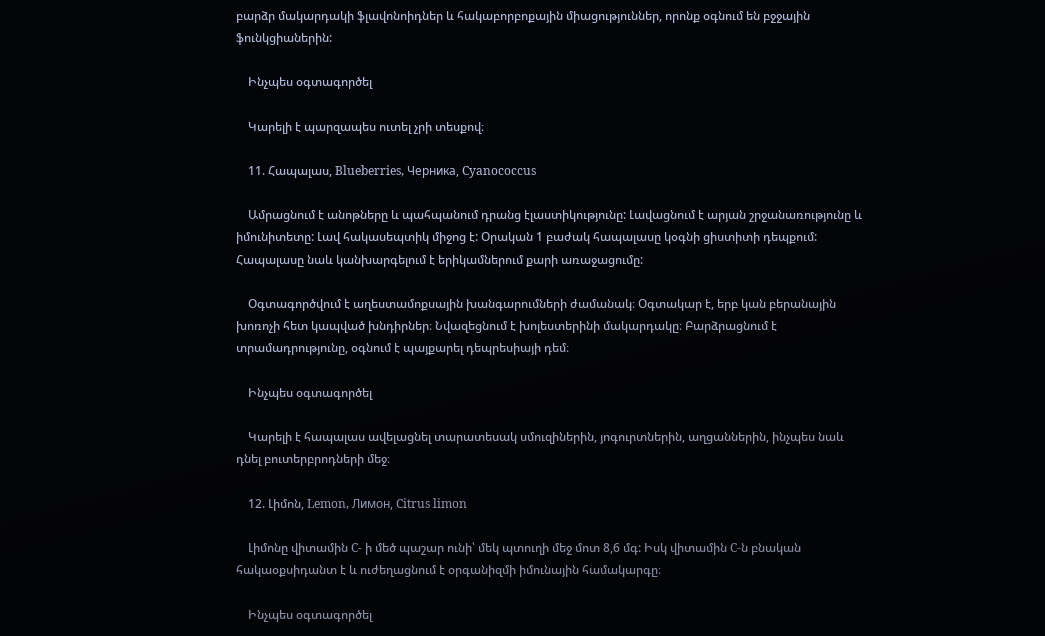բարձր մակարդակի ֆլավոնոիդներ և հակաբորբոքային միացություններ, որոնք օգնում են բջջային ֆունկցիաներին:

    Ինչպես օգտագործել

    Կարելի է պարզապես ուտել չրի տեսքով։

    11. Հապալաս, Blueberries, Черника, Cyanococcus

    Ամրացնում է անոթները և պահպանում դրանց էլաստիկությունը: Լավացնում է արյան շրջանառությունը և իմունիտետը: Լավ հակասեպտիկ միջոց է: Օրական 1 բաժակ հապալասը կօգնի ցիստիտի դեպքում: Հապալասը նաև կանխարգելում է երիկամներում քարի առաջացումը:

    Օգտագործվում է աղեստամոքսային խանգարումների ժամանակ։ Օգտակար է, երբ կան բերանային խոռոչի հետ կապված խնդիրներ։ Նվազեցնում է խոլեստերինի մակարդակը։ Բարձրացնում է տրամադրությունը, օգնում է պայքարել դեպրեսիայի դեմ։

    Ինչպես օգտագործել

    Կարելի է հապալաս ավելացնել տարատեսակ սմուզիներին, յոգուրտներին, աղցաններին, ինչպես նաև դնել բուտերբրոդների մեջ։

    12. Լիմոն, Lemon, Лимон, Citrus limon

    Լիմոնը վիտամին C- ի մեծ պաշար ունի՝ մեկ պտուղի մեջ մոտ 8,6 մգ: Իսկ վիտամին C-ն բնական հակաօքսիդանտ է և ուժեղացնում է օրգանիզմի իմունային համակարգը։

    Ինչպես օգտագործել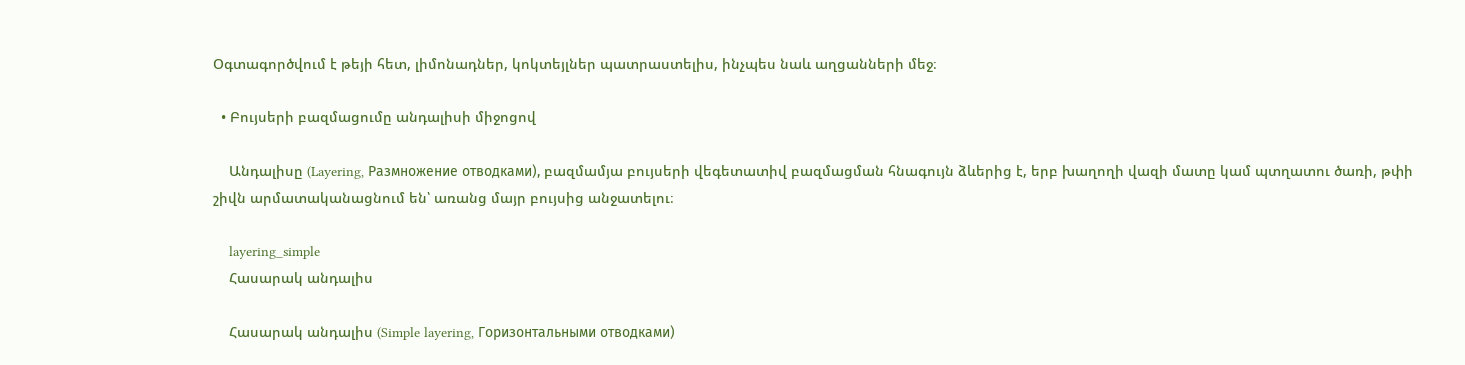Օգտագործվում է թեյի հետ, լիմոնադներ, կոկտեյլներ պատրաստելիս, ինչպես նաև աղցանների մեջ։

  • Բույսերի բազմացումը անդալիսի միջոցով

    Անդալիսը (Layering, Размножение отводками), բազմամյա բույսերի վեգետատիվ բազմացման հնագույն ձևերից է, երբ խաղողի վազի մատը կամ պտղատու ծառի, թփի շիվն արմատականացնում են՝ առանց մայր բույսից անջատելու։

    layering_simple
    Հասարակ անդալիս

    Հասարակ անդալիս (Simple layering, Горизонтальными отводками)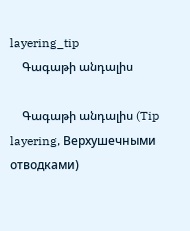layering_tip
    Գագաթի անդալիս

    Գագաթի անդալիս (Tip layering, Верхушечными отводками)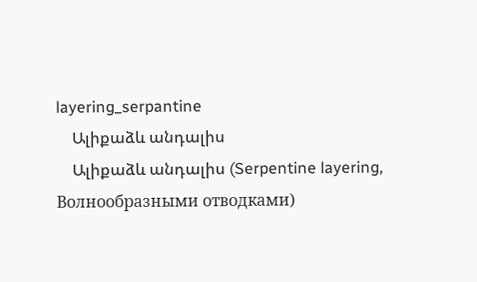layering_serpantine
    Ալիքաձև անդալիս
    Ալիքաձև անդալիս (Serpentine layering, Волнообразными отводками)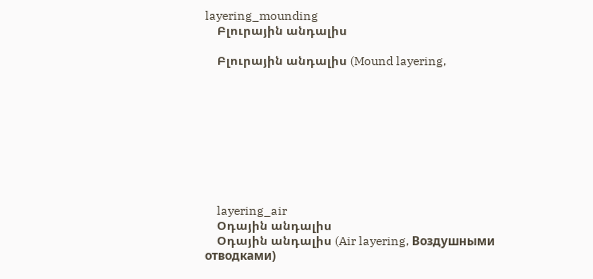layering_mounding
    Բլուրային անդալիս

    Բլուրային անդալիս (Mound layering,









    layering_air
    Օդային անդալիս
    Օդային անդալիս (Air layering, Воздушными отводками)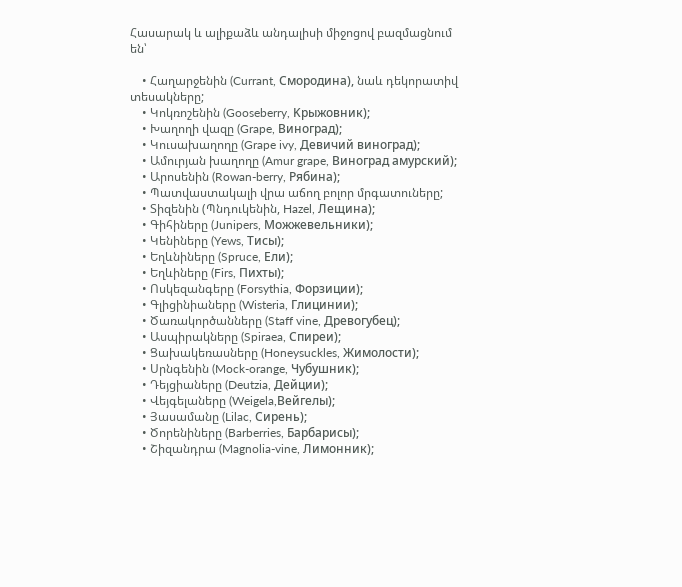Հասարակ և ալիքաձև անդալիսի միջոցով բազմացնում են՝

    • Հաղարջենին (Currant, Смородина), նաև դեկորատիվ տեսակները;
    • Կոկռոշենին (Gooseberry, Kрыжовник);
    • Խաղողի վազը (Grape, Виноград);
    • Կուսախաղողը (Grape ivy, Девичий виноград);
    • Ամուրյան խաղողը (Amur grape, Виноград амурский);
    • Արոսենին (Rowan-berry, Рябина);
    • Պատվաստակալի վրա աճող բոլոր մրգատուները;
    • Տիզենին (Պնդուկենին, Hazel, Лещина);
    • Գիհիները (Junipers, Можжевельники);
    • Կենիները (Yews, Тисы);
    • Եղևնիները (Spruce, Ели);
    • Եղևիները (Firs, Пихты);
    • Ոսկեզանգերը (Forsythia, Форзиции);
    • Գլիցինիաները (Wisteria, Глицинии);
    • Ծառակործանները (Staff vine, Древогубец);
    • Ասպիրակները (Spiraea, Cпиреи);
    • Ցախակեռասները (Honeysuckles, Жимолости);
    • Սրնգենին (Mock-orange, Чубушник);
    • Դեյցիաները (Deutzia, Дейции);
    • Վեյգելաները (Weigela,Вейгелы);
    • Յասամանը (Lilac, Сирень);
    • Ծորենիները (Barberries, Барбарисы);
    • Շիզանդրա (Magnolia-vine, Лимонник);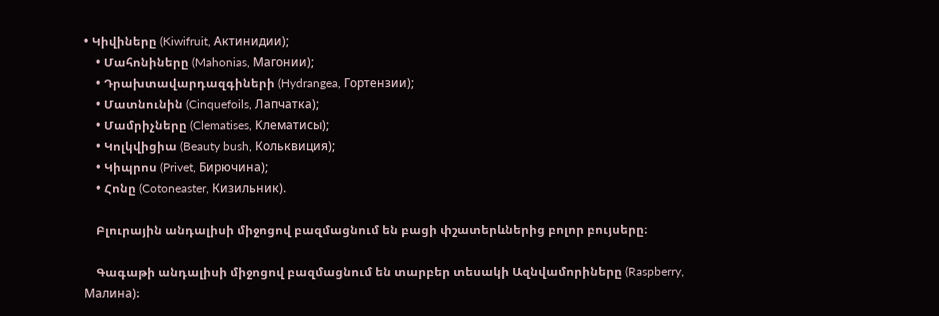• Կիվիները (Kiwifruit, Актинидии);
    • Մահոնիները (Mahonias, Магонии);
    • Դրախտավարդազգիների (Hydrangea, Гортензии);
    • Մատնունին (Cinquefoils, Лапчатка);
    • Մամրիչները (Clematises, Kлематисы);
    • Կոլկվիցիա (Beauty bush, Кольквиция);
    • Կիպրոս (Privet, Бирючина);
    • Հոնը (Cotoneaster, Кизильник).

    Բլուրային անդալիսի միջոցով բազմացնում են բացի փշատերևներից բոլոր բույսերը։

    Գագաթի անդալիսի միջոցով բազմացնում են տարբեր տեսակի Ազնվամորիները (Raspberry, Малина)։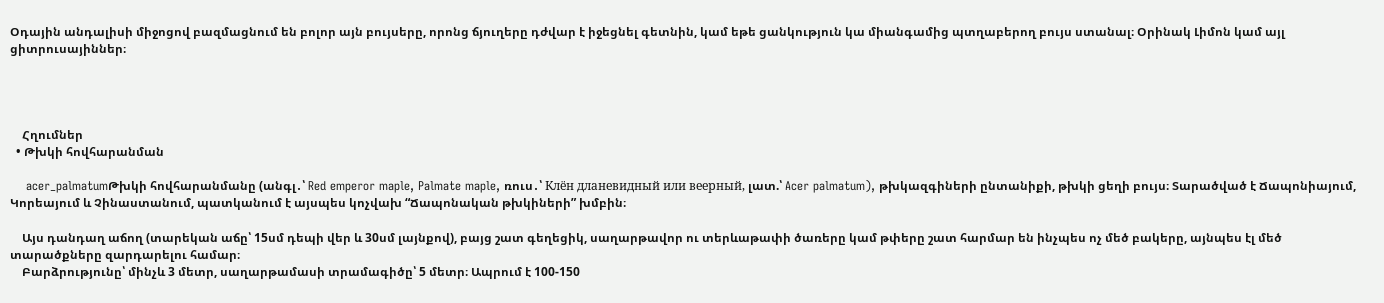Օդային անդալիսի միջոցով բազմացնում են բոլոր այն բույսերը, որոնց ճյուղերը դժվար է իջեցնել գետնին, կամ եթե ցանկություն կա միանգամից պտղաբերող բույս ստանալ։ Օրինակ Լիմոն կամ այլ ցիտրուսայիններ։




    Հղումներ
  • Թխկի հովհարանման

    acer_palmatumԹխկի հովհարանմանը (անգլ․՝ Red emperor maple, Palmate maple, ռուս․՝ Клён дланевидный или веерный, լատ.՝ Acer palmatum), թխկազգիների ընտանիքի, թխկի ցեղի բույս։ Տարածված է Ճապոնիայում, Կորեայում և Չինաստանում, պատկանում է այսպես կոչվախ “Ճապոնական թխկիների” խմբին։

    Այս դանդաղ աճող (տարեկան աճը՝ 15սմ դեպի վեր և 30սմ լայնքով), բայց շատ գեղեցիկ, սաղարթավոր ու տերևաթափի ծառերը կամ թփերը շատ հարմար են ինչպես ոչ մեծ բակերը, այնպես էլ մեծ տարածքները զարդարելու համար։
    Բարձրությունը՝ մինչև 3 մետր, սաղարթամասի տրամագիծը՝ 5 մետր։ Ապրում է 100-150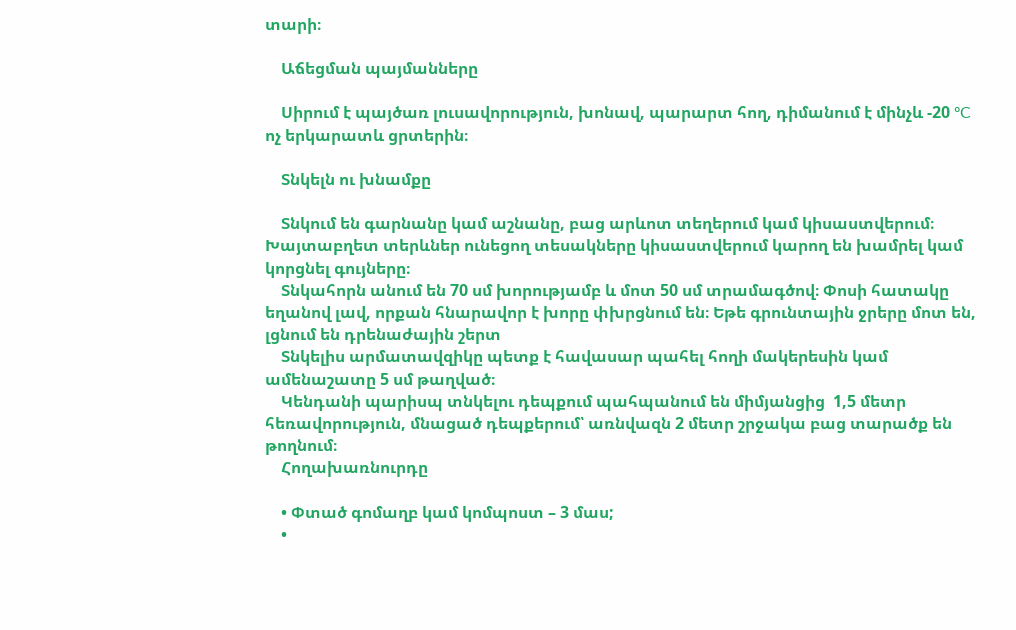տարի։

    Աճեցման պայմանները

    Սիրում է պայծառ լուսավորություն, խոնավ, պարարտ հող, դիմանում է մինչև -20 ºC ոչ երկարատև ցրտերին։

    Տնկելն ու խնամքը

    Տնկում են գարնանը կամ աշնանը, բաց արևոտ տեղերում կամ կիսաստվերում։ Խայտաբղետ տերևներ ունեցող տեսակները կիսաստվերում կարող են խամրել կամ կորցնել գույները։
    Տնկահորն անում են 70 սմ խորությամբ և մոտ 50 սմ տրամագծով։ Փոսի հատակը եղանով լավ, որքան հնարավոր է խորը փխրցնում են։ Եթե գրունտային ջրերը մոտ են, լցնում են դրենաժային շերտ
    Տնկելիս արմատավզիկը պետք է հավասար պահել հողի մակերեսին կամ ամենաշատը 5 սմ թաղված։
    Կենդանի պարիսպ տնկելու դեպքում պահպանում են միմյանցից  1,5 մետր հեռավորություն, մնացած դեպքերում՝ առնվազն 2 մետր շրջակա բաց տարածք են թողնում։
    Հողախառնուրդը

    • Փտած գոմաղբ կամ կոմպոստ – 3 մաս;
    •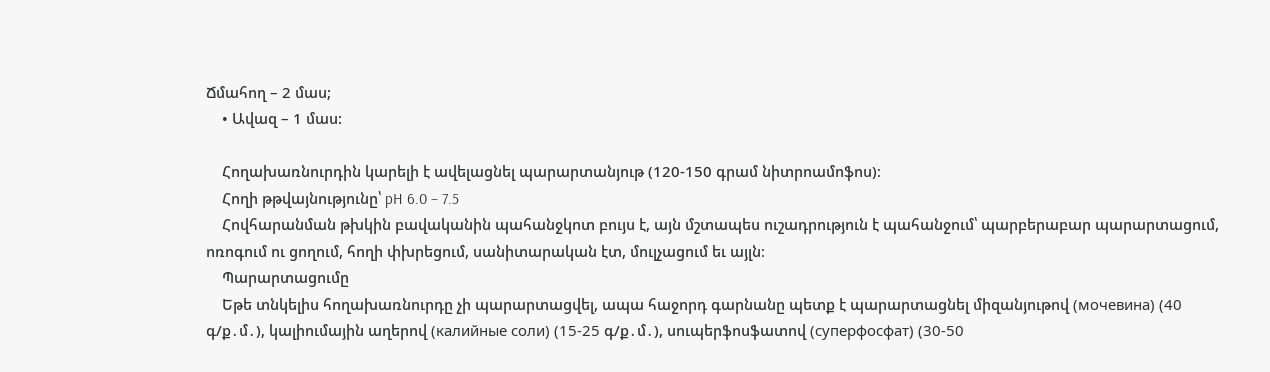Ճմահող – 2 մաս;
    • Ավազ – 1 մաս:

    Հողախառնուրդին կարելի է ավելացնել պարարտանյութ (120-150 գրամ նիտրոամոֆոս)։
    Հողի թթվայնությունը՝ pH 6.0 – 7.5
    Հովհարանման թխկին բավականին պահանջկոտ բույս է, այն մշտապես ուշադրություն է պահանջում՝ պարբերաբար պարարտացում, ոռոգում ու ցողում, հողի փխրեցում, սանիտարական էտ, մուլչացում եւ այլն։
    Պարարտացումը
    Եթե տնկելիս հողախառնուրդը չի պարարտացվել, ապա հաջորդ գարնանը պետք է պարարտացնել միզանյութով (мочевина) (40 գ/ք․մ․), կալիումային աղերով (калийные соли) (15-25 գ/ք․մ․), սուպերֆոսֆատով (суперфосфат) (30-50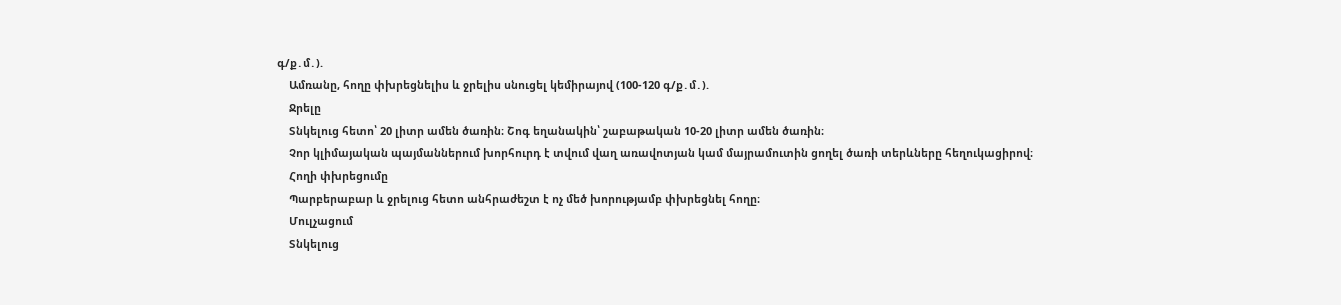գ/ք․մ․).
    Ամռանը, հողը փխրեցնելիս և ջրելիս սնուցել կեմիրայով (100-120 գ/ք․մ․).
    Ջրելը
    Տնկելուց հետո՝ 20 լիտր ամեն ծառին։ Շոգ եղանակին՝ շաբաթական 10-20 լիտր ամեն ծառին։
    Չոր կլիմայական պայմաններում խորհուրդ է տվում վաղ առավոտյան կամ մայրամուտին ցողել ծառի տերևները հեղուկացիրով։
    Հողի փխրեցումը
    Պարբերաբար և ջրելուց հետո անհրաժեշտ է ոչ մեծ խորությամբ փխրեցնել հողը։
    Մուլչացում
    Տնկելուց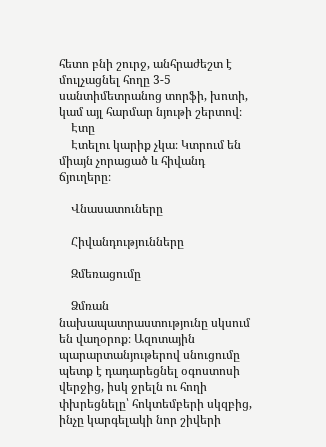հետո բնի շուրջ, անհրաժեշտ է մուլչացնել հողը 3-5 սանտիմետրանոց տորֆի, խոտի, կամ այլ հարմար նյութի շերտով։
    Էտը
    Էտելու կարիք չկա։ Կտրում են միայն չորացած և հիվանդ ճյուղերը։

    Վնասատուները

    Հիվանդությունները

    Զմեռացումը

    Ձմռան նախապատրաստությունը սկսում են վաղօրոք։ Ազոտային պարարտանյութերով սնուցումը պետք է դադարեցնել օգոստոսի վերջից, իսկ ջրելն ու հողի փխրեցնելը՝ հոկտեմբերի սկզբից, ինչը կարգելակի նոր շիվերի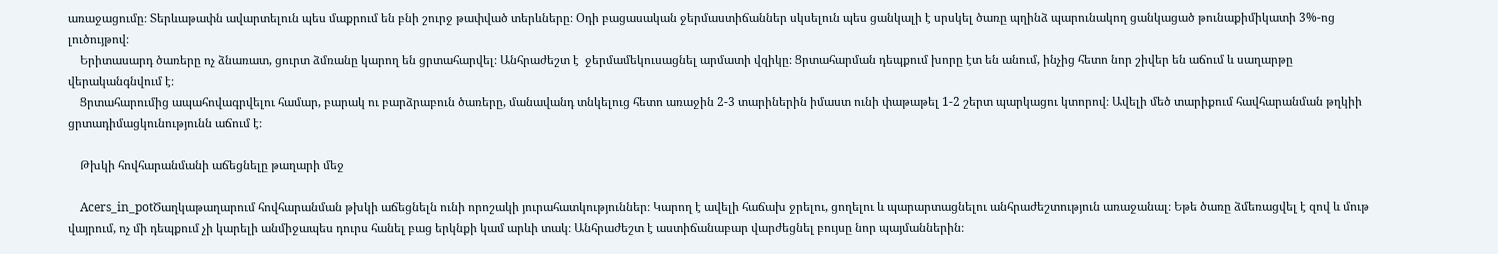առաջացումը։ Տերևաթափն ավարտելուն պես մաքրում են բնի շուրջ թափված տերևները։ Օդի բացասական ջերմաստիճաններ սկսելուն պես ցանկալի է սրսկել ծառը պղինձ պարունակող ցանկացած թունաքիմիկատի 3%-ոց լուծույթով։
    Երիտասարդ ծառերը ոչ ձնառատ, ցուրտ ձմռանը կարող են ցրտահարվել։ Անհրաժեշտ է  ջերմամեկուսացնել արմատի վզիկը։ Ցրտահարման դեպքում խորը էտ են անում, ինչից հետո նոր շիվեր են աճում և սաղարթը վերականգնվում է։
    Ցրտահարումից ապահովագրվելու համար, բարակ ու բարձրաբուն ծառերը, մանավանդ տնկելուց հետո առաջին 2-3 տարիներին իմաստ ունի փաթաթել 1-2 շերտ պարկացու կտորով։ Ավելի մեծ տարիքում հավհարանման թղկիի ցրտադիմացկունությունն աճում է։

    Թխկի հովհարանմանի աճեցնելը թաղարի մեջ

    Acers_in_potԾաղկաթաղարում հովհարանման թխկի աճեցնելն ունի որոշակի յուրահատկություններ։ Կարող է ավելի հաճախ ջրելու, ցողելու և պարարտացնելու անհրաժեշտություն առաջանալ։ Եթե ծառը ձմեռացվել է զով և մութ վայրում, ոչ մի դեպքում չի կարելի անմիջապես դուրս հանել բաց երկնքի կամ արևի տակ։ Անհրաժեշտ է աստիճանաբար վարժեցնել բույսը նոր պայմաններին։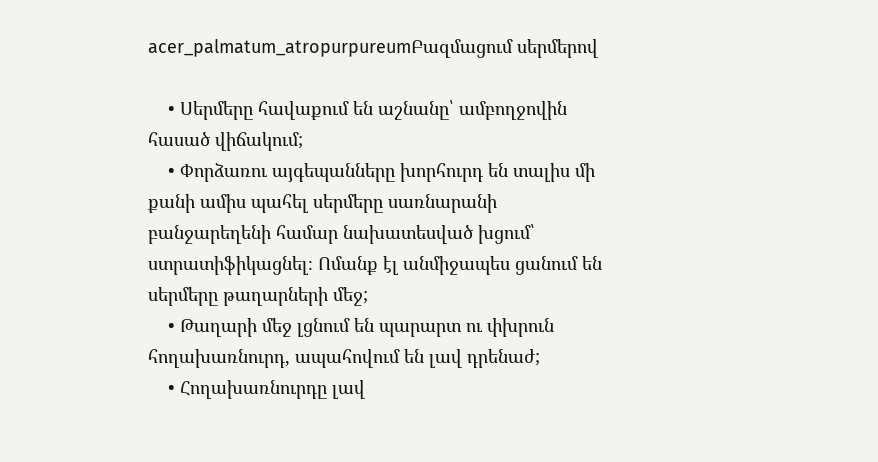acer_palmatum_atropurpureumԲազմացում սերմերով

    • Սերմերը հավաքում են աշնանը՝ ամբողջովին հասած վիճակում;
    • Փորձառու այգեպանները խորհուրդ են տալիս մի քանի ամիս պահել սերմերը սառնարանի բանջարեղենի համար նախատեսված խցում՝ ստրատիֆիկացնել։ Ոմանք էլ անմիջապես ցանում են սերմերը թաղարների մեջ;
    • Թաղարի մեջ լցնում են պարարտ ու փխրուն հողախառնուրդ, ապահովում են լավ դրենաժ;
    • Հողախառնուրդը լավ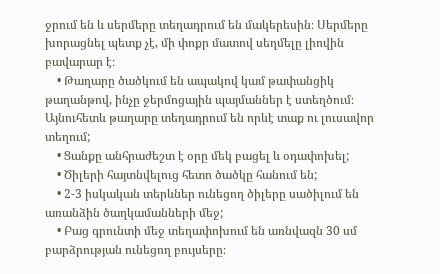ջրում են և սերմերը տեղադրում են մակերեսին։ Սերմերը խորացնել պետք չէ, մի փոքր մատով սեղմելը լիովին բավարար է։
    • Թաղարը ծածկում են ապակով կամ թափանցիկ թաղանթով, ինչը ջերմոցային պայմաններ է ստեղծում։ Այնուհետև թաղարը տեղադրում են որևէ տաք ու լուսավոր տեղում;
    • Ցանքը անհրաժեշտ է օրը մեկ բացել և օդափոխել;
    • Ծիլերի հայտնվելուց հետո ծածկը հանում են;
    • 2-3 իսկական տերևներ ունեցող ծիլերը սածիլում են առանձին ծաղկամանների մեջ;
    • Բաց գրունտի մեջ տեղափոխում են առնվազն 30 սմ բարձրության ունեցող բույսերը։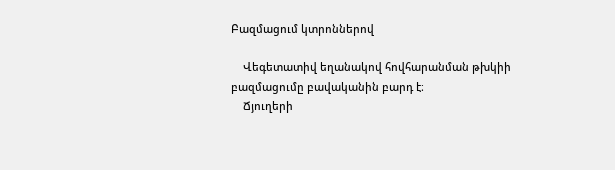Բազմացում կտրոններով

    Վեգետատիվ եղանակով հովհարանման թխկիի բազմացումը բավականին բարդ է։
    Ճյուղերի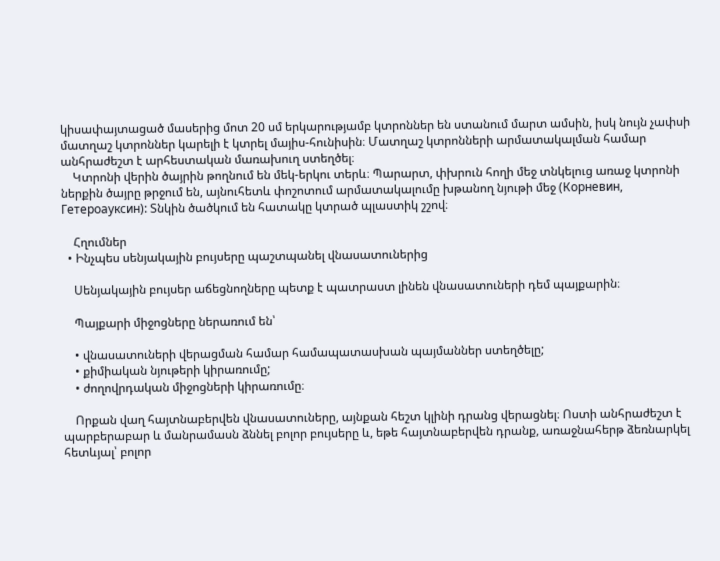կիսափայտացած մասերից մոտ 20 սմ երկարությամբ կտրոններ են ստանում մարտ ամսին, իսկ նույն չափսի մատղաշ կտրոններ կարելի է կտրել մայիս-հունիսին։ Մատղաշ կտրոնների արմատակալման համար անհրաժեշտ է արհեստական մառախուղ ստեղծել։
    Կտրոնի վերին ծայրին թողնում են մեկ-երկու տերև։ Պարարտ, փխրուն հողի մեջ տնկելուց առաջ կտրոնի ներքին ծայրը թրջում են, այնուհետև փոշոտում արմատակալումը խթանող նյութի մեջ (Корневин, Гетероауксин): Տնկին ծածկում են հատակը կտրած պլաստիկ շշով։

    Հղումներ
  • Ինչպես սենյակային բույսերը պաշտպանել վնասատուներից

    Սենյակային բույսեր աճեցնողները պետք է պատրաստ լինեն վնասատուների դեմ պայքարին։

    Պայքարի միջոցները ներառում են՝

    • վնասատուների վերացման համար համապատասխան պայմաններ ստեղծելը;
    • քիմիական նյութերի կիրառումը;
    • ժողովրդական միջոցների կիրառումը։

    Որքան վաղ հայտնաբերվեն վնասատուները, այնքան հեշտ կլինի դրանց վերացնել։ Ոստի անհրաժեշտ է պարբերաբար և մանրամասն ձննել բոլոր բույսերը և, եթե հայտնաբերվեն դրանք, առաջնահերթ ձեռնարկել հետևյալ՝ բոլոր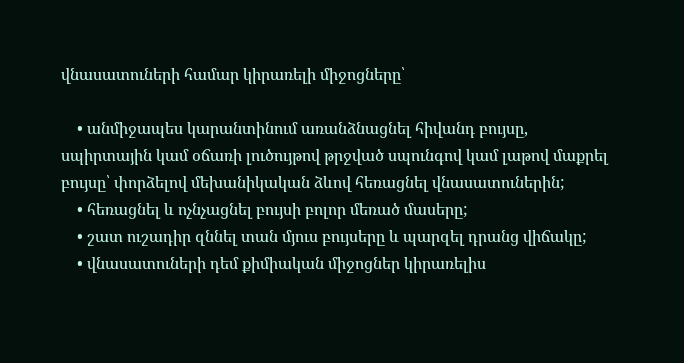վնասատուների համար կիրառելի միջոցները՝

    • անմիջապես կարանտինում առանձնացնել հիվանդ բույսը, սպիրտային կամ օճառի լուծույթով թրջված սպունգով կամ լաթով մաքրել բույսը՝ փորձելով մեխանիկական ձևով հեռացնել վնասատուներին;
    • հեռացնել և ոչնչացնել բույսի բոլոր մեռած մասերը;
    • շատ ուշադիր զննել տան մյուս բույսերը և պարզել դրանց վիճակը;
    • վնասատուների դեմ քիմիական միջոցներ կիրառելիս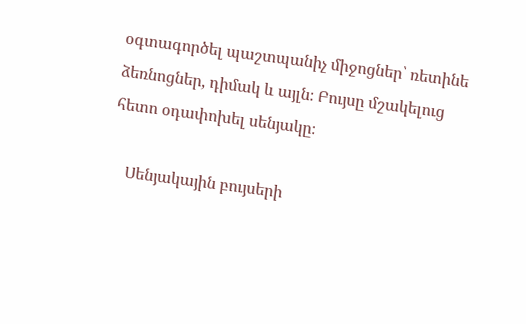օգտագործել պաշտպանիչ միջոցներ՝ ռետինե ձեռնոցներ, դիմակ և այլն։ Բույսը մշակելուց հետո օդափոխել սենյակը։

    Սենյակային բույսերի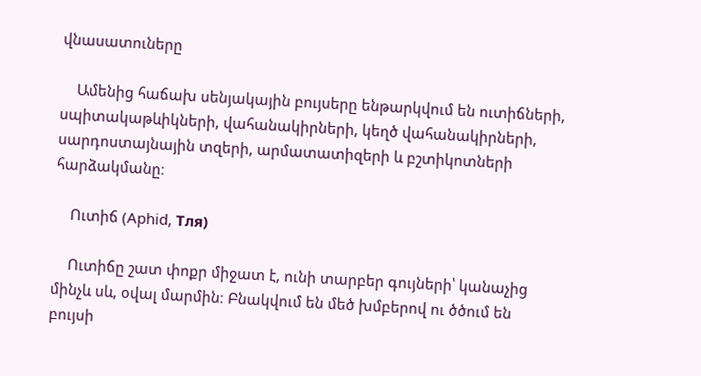վնասատուները

    Ամենից հաճախ սենյակային բույսերը ենթարկվում են ուտիճների, սպիտակաթևիկների, վահանակիրների, կեղծ վահանակիրների, սարդոստայնային տզերի, արմատատիզերի և բշտիկոտների հարձակմանը։

    Ուտիճ (Aphid, Тля)

    Ուտիճը շատ փոքր միջատ է, ունի տարբեր գույների՝ կանաչից մինչև սև, օվալ մարմին։ Բնակվում են մեծ խմբերով ու ծծում են բույսի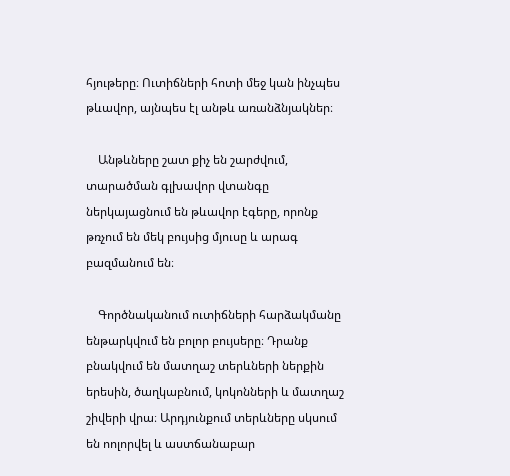հյութերը։ Ուտիճների հոտի մեջ կան ինչպես թևավոր, այնպես էլ անթև առանձնյակներ։

    Անթևները շատ քիչ են շարժվում, տարածման գլխավոր վտանգը ներկայացնում են թևավոր էգերը, որոնք թռչում են մեկ բույսից մյուսը և արագ բազմանում են։

    Գործնականում ուտիճների հարձակմանը ենթարկվում են բոլոր բույսերը։ Դրանք բնակվում են մատղաշ տերևների ներքին երեսին, ծաղկաբնում, կոկոնների և մատղաշ շիվերի վրա։ Արդյունքում տերևները սկսում են ոոլորվել և աստճանաբար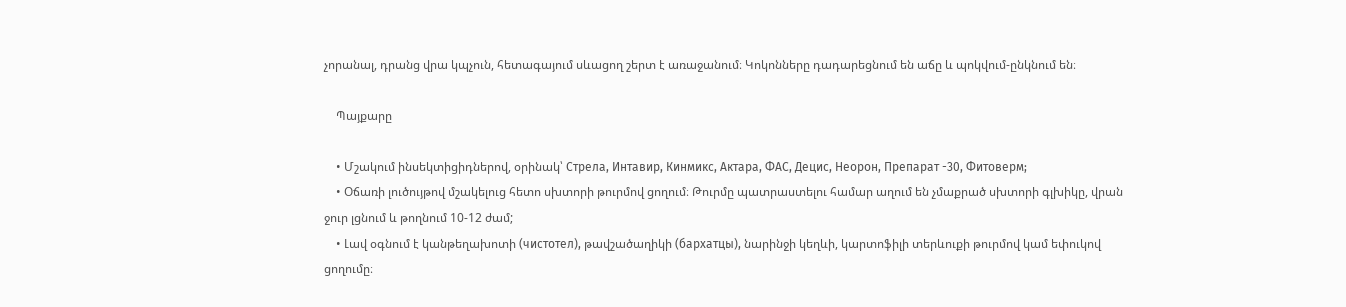չորանալ, դրանց վրա կպչուն, հետագայում սևացող շերտ է առաջանում։ Կոկոնները դադարեցնում են աճը և պոկվում-ընկնում են։

    Պայքարը

    • Մշակում ինսեկտիցիդներով, օրինակ՝ Стрела, Интавир, Кинмикс, Актара, ФАС, Децис, Неорон, Препарат -30, Фитоверм;
    • Օճառի լուծույթով մշակելուց հետո սխտորի թուրմով ցողում։ Թուրմը պատրաստելու համար աղում են չմաքրած սխտորի գլխիկը, վրան ջուր լցնում և թողնում 10-12 ժամ;
    • Լավ օգնում է կանթեղախոտի (чистотел), թավշածաղիկի (бархатцы), նարինջի կեղևի, կարտոֆիլի տերևուքի թուրմով կամ եփուկով ցողումը։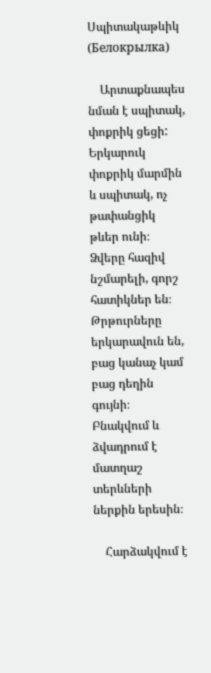Սպիտակաթևիկ (Белокрылка)

    Արտաքնապես նման է սպիտակ, փոքրիկ ցեցի: Երկարուկ փոքրիկ մարմին և սպիտակ, ոչ թափանցիկ թևեր ունի։ Ձվերը հազիվ նշմարելի, գորշ հատիկներ են։ Թրթուրները երկարավուն են, բաց կանաչ կամ բաց դեղին գույնի։ Բնակվում և ձվադրում է մատղաշ տերևների ներքին երեսին։

    Հարձակվում է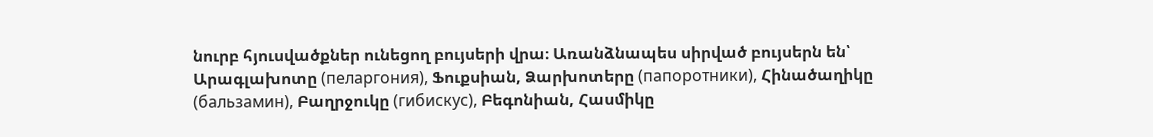նուրբ հյուսվածքներ ունեցող բույսերի վրա։ Առանձնապես սիրված բույսերն են՝ Արագլախոտը (пеларгония), Ֆուքսիան, Ձարխոտերը (папоротники), Հինածաղիկը (бальзамин), Բաղրջուկը (гибискус), Բեգոնիան, Հասմիկը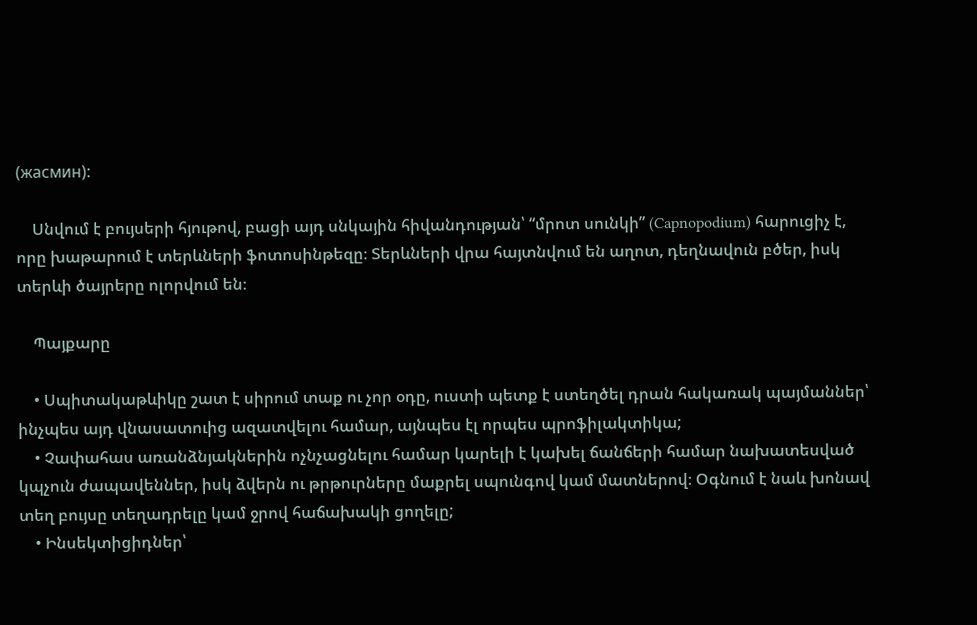(жасмин):

    Սնվում է բույսերի հյութով, բացի այդ սնկային հիվանդության՝ “մրոտ սունկի” (Capnopodium) հարուցիչ է, որը խաթարում է տերևների ֆոտոսինթեզը։ Տերևների վրա հայտնվում են աղոտ, դեղնավուն բծեր, իսկ տերևի ծայրերը ոլորվում են։

    Պայքարը

    • Սպիտակաթևիկը շատ է սիրում տաք ու չոր օդը, ուստի պետք է ստեղծել դրան հակառակ պայմաններ՝ ինչպես այդ վնասատուից ազատվելու համար, այնպես էլ որպես պրոֆիլակտիկա;
    • Չափահաս առանձնյակներին ոչնչացնելու համար կարելի է կախել ճանճերի համար նախատեսված կպչուն ժապավեններ, իսկ ձվերն ու թրթուրները մաքրել սպունգով կամ մատներով։ Օգնում է նաև խոնավ տեղ բույսը տեղադրելը կամ ջրով հաճախակի ցողելը;
    • Ինսեկտիցիդներ՝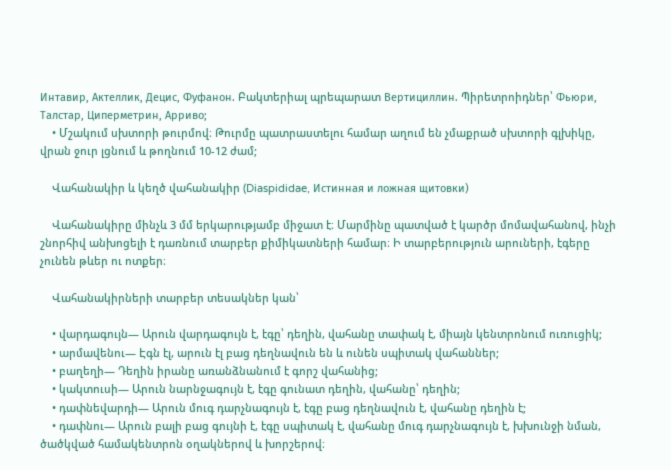Интавир, Актеллик, Децис, Фуфанон. Բակտերիալ պրեպարատ Вертициллин. Պիրետրոիդներ՝ Фьюри, Талстар, Циперметрин, Арриво;
    • Մշակում սխտորի թուրմով։ Թուրմը պատրաստելու համար աղում են չմաքրած սխտորի գլխիկը, վրան ջուր լցնում և թողնում 10-12 ժամ;

    Վահանակիր և կեղծ վահանակիր (Diaspididae, Истинная и ложная щитовки)

    Վահանակիրը մինչև 3 մմ երկարությամբ միջատ է։ Մարմինը պատված է կարծր մոմավահանով, ինչի շնորհիվ անխոցելի է դառնում տարբեր քիմիկատների համար։ Ի տարբերություն արուների, էգերը չունեն թևեր ու ոտքեր։

    Վահանակիրների տարբեր տեսակներ կան՝

    • վարդագույն— Արուն վարդագույն է, էգը՝ դեղին, վահանը տափակ է, միայն կենտրոնում ուռուցիկ;
    • արմավենու— Էգն էլ, արուն էլ բաց դեղնավուն են և ունեն սպիտակ վահաններ;
    • բաղեղի— Դեղին իրանը առանձնանում է գորշ վահանից;
    • կակտուսի— Արուն նարնջագույն է, էգը գունատ դեղին, վահանը՝ դեղին;
    • դափնեվարդի— Արուն մուգ դարչնագույն է, էգը բաց դեղնավուն է, վահանը դեղին է;
    • դափնու— Արուն բալի բաց գույնի է, էգը սպիտակ է, վահանը մուգ դարչնագույն է, խխունջի նման, ծածկված համակենտրոն օղակներով և խորշերով։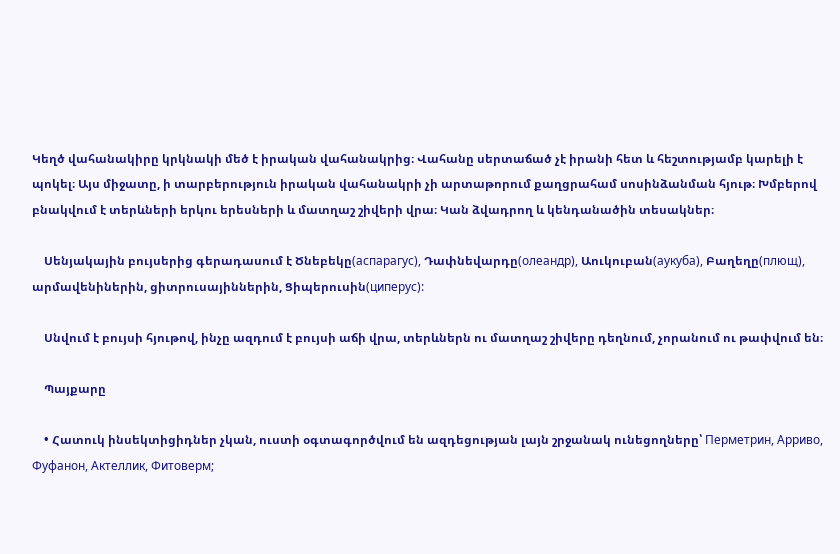Կեղծ վահանակիրը կրկնակի մեծ է իրական վահանակրից։ Վահանը սերտաճած չէ իրանի հետ և հեշտությամբ կարելի է պոկել։ Այս միջատը, ի տարբերություն իրական վահանակրի չի արտաթորում քաղցրահամ սոսինձանման հյութ։ Խմբերով բնակվում է տերևների երկու երեսների և մատղաշ շիվերի վրա։ Կան ձվադրող և կենդանածին տեսակներ։

    Սենյակային բույսերից գերադասում է Ծնեբեկը(аспарагус), Դափնեվարդը(олеандр), Աուկուբան(аукуба), Բաղեղը(плющ), արմավենիներին, ցիտրուսայիններին, Ցիպերուսին(циперус):

    Սնվում է բույսի հյութով, ինչը ազդում է բույսի աճի վրա, տերևներն ու մատղաշ շիվերը դեղնում, չորանում ու թափվում են։

    Պայքարը

    • Հատուկ ինսեկտիցիդներ չկան, ուստի օգտագործվում են ազդեցության լայն շրջանակ ունեցողները՝ Перметрин, Арриво, Фуфанон, Актеллик, Фитоверм;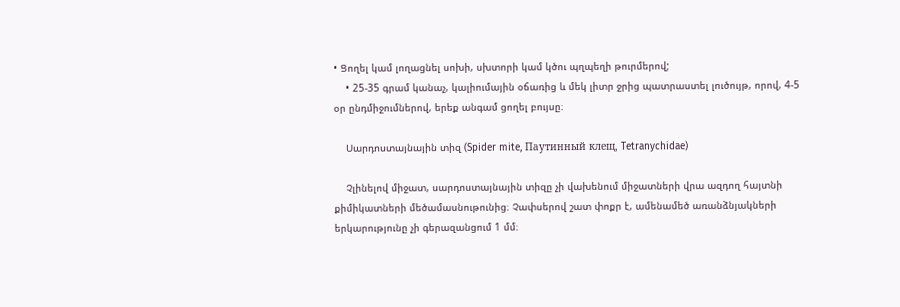• Ցողել կամ լողացնել սոխի, սխտորի կամ կծու պղպեղի թուրմերով;
    • 25-35 գրամ կանաչ, կալիումային օճառից և մեկ լիտր ջրից պատրաստել լուծույթ, որով, 4-5 օր ընդմիջումներով, երեք անգամ ցողել բույսը։

    Սարդոստայնային տիզ (Spider mite, Паутинный клещ, Tetranychidae)

    Չլինելով միջատ, սարդոստայնային տիզը չի վախենում միջատների վրա ազդող հայտնի քիմիկատների մեծամասնութունից։ Չափսերով շատ փոքր է, ամենամեծ առանձնյակների երկարությունը չի գերազանցում 1 մմ։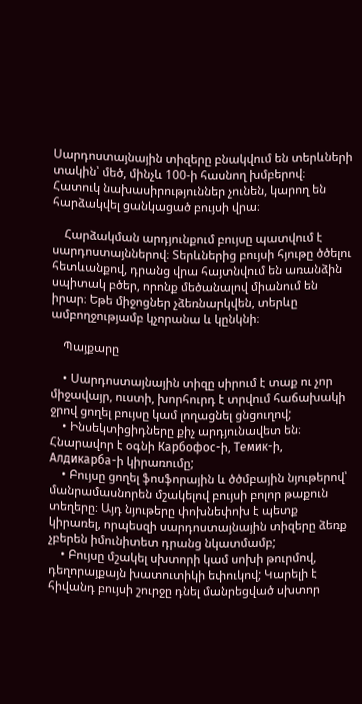Սարդոստայնային տիզերը բնակվում են տերևների տակին՝ մեծ, մինչև 100-ի հասնող խմբերով։ Հատուկ նախասիրություններ չունեն, կարող են հարձակվել ցանկացած բույսի վրա։

    Հարձակման արդյունքում բույսը պատվում է սարդոստայններով։ Տերևներից բույսի հյութը ծծելու հետևանքով, դրանց վրա հայտնվում են առանձին սպիտակ բծեր, որոնք մեծանալով միանում են իրար։ Եթե միջոցներ չձեռնարկվեն, տերևը ամբողջությամբ կչորանա և կընկնի։

    Պայքարը

    • Սարդոստայնային տիզը սիրում է տաք ու չոր միջավայր, ուստի, խորհուրդ է տրվում հաճախակի ջրով ցողել բույսը կամ լողացնել ցնցուղով;
    • Ինսեկտիցիդները քիչ արդյունավետ են։ Հնարավոր է օգնի Карбофос-ի, Темик-ի, Алдикарба-ի կիրառումը;
    • Բույսը ցողել ֆոսֆորային և ծծմբային նյութերով՝ մանրամասնորեն մշակելով բույսի բոլոր թաքուն տեղերը։ Այդ նյութերը փոխնեփոխ է պետք կիրառել, որպեսզի սարդոստայնային տիզերը ձեռք չբերեն իմունիտետ դրանց նկատմամբ;
    • Բույսը մշակել սխտորի կամ սոխի թուրմով, դեղորայքայն խատուտիկի եփուկով; Կարելի է հիվանդ բույսի շուրջը դնել մանրեցված սխտոր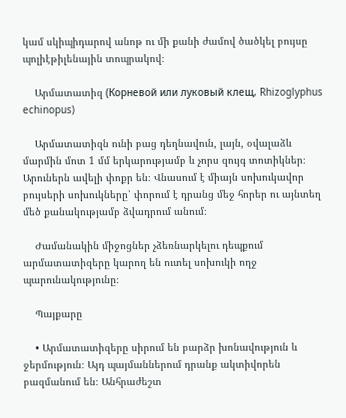կամ սկիպիդարով անոթ ու մի քանի ժամով ծածկել բույսը պոլիէթիլենային տոպրակով։

    Արմատատիզ (Корневой или луковый клещ, Rhizoglyphus echinopus)

    Արմատատիզն ունի բաց դեղնավուն, լայն, օվալաձև մարմին մոտ 1 մմ երկարությամբ և չորս զույգ տոտիկներ։ Արուներն ավելի փոքր են։ Վնասում է միայն սոխուկավոր բույսերի սոխուկները՝ փորում է դրանց մեջ հորեր ու այնտեղ մեծ քանակությամբ ձվադրում անում։

    Ժամանակին միջոցներ չձեռնարկելու դեպքում արմատատիզերը կարող են ուտել սոխուկի ողջ պարունակությունը։

    Պայքարը

    • Արմատատիզերը սիրում են բարձր խոնավություն և ջերմություն։ Այդ պայմաններում դրանք ակտիվորեն բազմանում են։ Անհրաժեշտ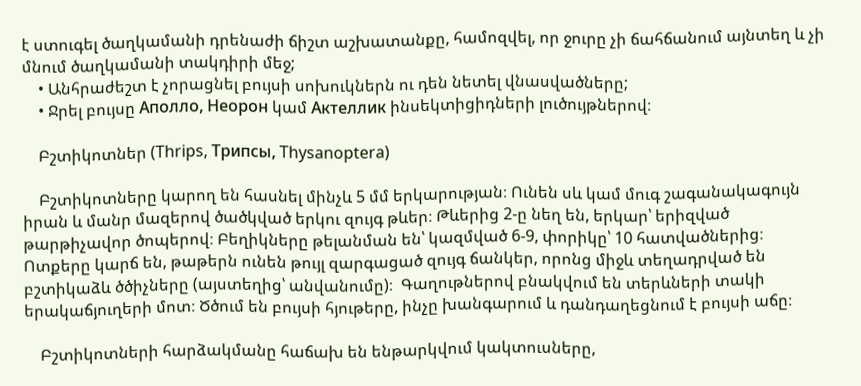է ստուգել ծաղկամանի դրենաժի ճիշտ աշխատանքը, համոզվել, որ ջուրը չի ճահճանում այնտեղ և չի մնում ծաղկամանի տակդիրի մեջ;
    • Անհրաժեշտ է չորացնել բույսի սոխուկներն ու դեն նետել վնասվածները;
    • Ջրել բույսը Аполло, Неорон կամ Актеллик ինսեկտիցիդների լուծույթներով։

    Բշտիկոտներ (Thrips, Трипсы, Thysanoptera)

    Բշտիկոտները կարող են հասնել մինչև 5 մմ երկարության։ Ունեն սև կամ մուգ շագանակագույն իրան և մանր մազերով ծածկված երկու զույգ թևեր։ Թևերից 2-ը նեղ են, երկար՝ երիզված թարթիչավոր ծոպերով։ Բեղիկները թելանման են՝ կազմված 6-9, փորիկը՝ 10 հատվածներից։ Ոտքերը կարճ են, թաթերն ունեն թույլ զարգացած զույգ ճանկեր, որոնց միջև տեղադրված են բշտիկաձև ծծիչները (այստեղից՝ անվանումը)։  Գաղութներով բնակվում են տերևների տակի երակաճյուղերի մոտ։ Ծծում են բույսի հյութերը, ինչը խանգարում և դանդաղեցնում է բույսի աճը։

    Բշտիկոտների հարձակմանը հաճախ են ենթարկվում կակտուսները,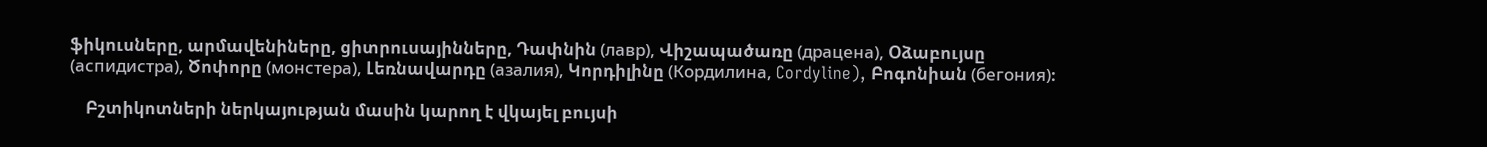ֆիկուսները, արմավենիները, ցիտրուսայինները, Դափնին (лавр), Վիշապածառը (драцена), Օձաբույսը (аспидистра), Ծոփորը (монстера), Լեռնավարդը (азалия), Կորդիլինը (Кордилина, Cordyline), Բոգոնիան (бегония)։

    Բշտիկոտների ներկայության մասին կարող է վկայել բույսի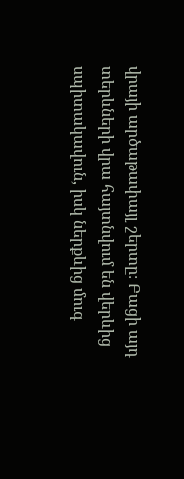վրայի արծաթափայլ շերտը։ Բացի այդ տերևների վրա հայտնվում են վերևից սպիտակավուն, իսկ ներքևից մուգ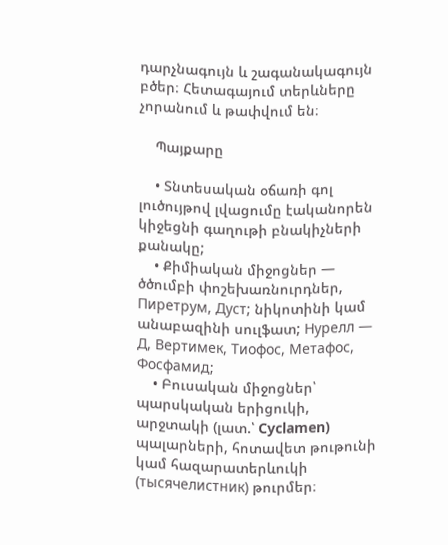դարչնագույն և շագանակագույն բծեր։ Հետագայում տերևները չորանում և թափվում են։

    Պայքարը

    • Տնտեսական օճառի գոլ լուծույթով լվացումը էականորեն կիջեցնի գաղութի բնակիչների քանակը;
    • Քիմիական միջոցներ — ծծումբի փոշեխառնուրդներ, Пиретрум, Дуст; նիկոտինի կամ անաբազինի սուլֆատ; Нурелл — Д, Вертимек, Тиофос, Метафос, Фосфамид;
    • Բուսական միջոցներ՝ պարսկական երիցուկի, արջտակի (լատ.՝ Cyclamen) պալարների, հոտավետ թութունի կամ հազարատերևուկի (тысячелистник) թուրմեր։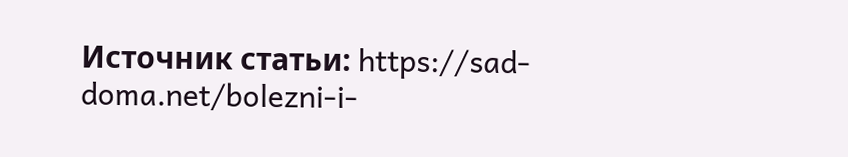Источник статьи: https://sad-doma.net/bolezni-i-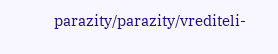parazity/parazity/vrediteli-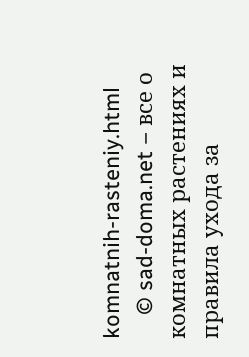komnatnih-rasteniy.html
    © sad-doma.net – все о комнатных растениях и правила ухода за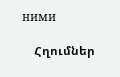ними

    Հղումներ